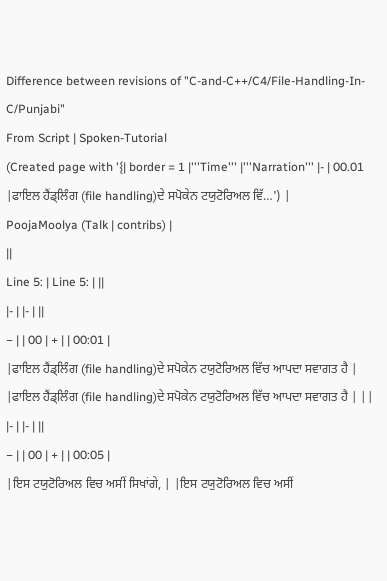Difference between revisions of "C-and-C++/C4/File-Handling-In-C/Punjabi"
From Script | Spoken-Tutorial
(Created page with '{| border = 1 |'''Time''' |'''Narration''' |- | 00.01 |ਫਾਇਲ ਹੈਂਡ੍ਲਿੰਗ (file handling)ਦੇ ਸਪੋਕੇਨ ਟਯੁਟੋਰਿਅਲ ਵਿੱ…') |
PoojaMoolya (Talk | contribs) |
||
Line 5: | Line 5: | ||
|- | |- | ||
− | | 00 | + | | 00:01 |
|ਫਾਇਲ ਹੈਂਡ੍ਲਿੰਗ (file handling)ਦੇ ਸਪੋਕੇਨ ਟਯੁਟੋਰਿਅਲ ਵਿੱਚ ਆਪਦਾ ਸਵਾਗਤ ਹੈ | |ਫਾਇਲ ਹੈਂਡ੍ਲਿੰਗ (file handling)ਦੇ ਸਪੋਕੇਨ ਟਯੁਟੋਰਿਅਲ ਵਿੱਚ ਆਪਦਾ ਸਵਾਗਤ ਹੈ | ||
|- | |- | ||
− | | 00 | + | | 00:05 |
|ਇਸ ਟਯੁਟੋਰਿਅਲ ਵਿਚ ਅਸੀਂ ਸਿਖਾਂਗੇ, | |ਇਸ ਟਯੁਟੋਰਿਅਲ ਵਿਚ ਅਸੀਂ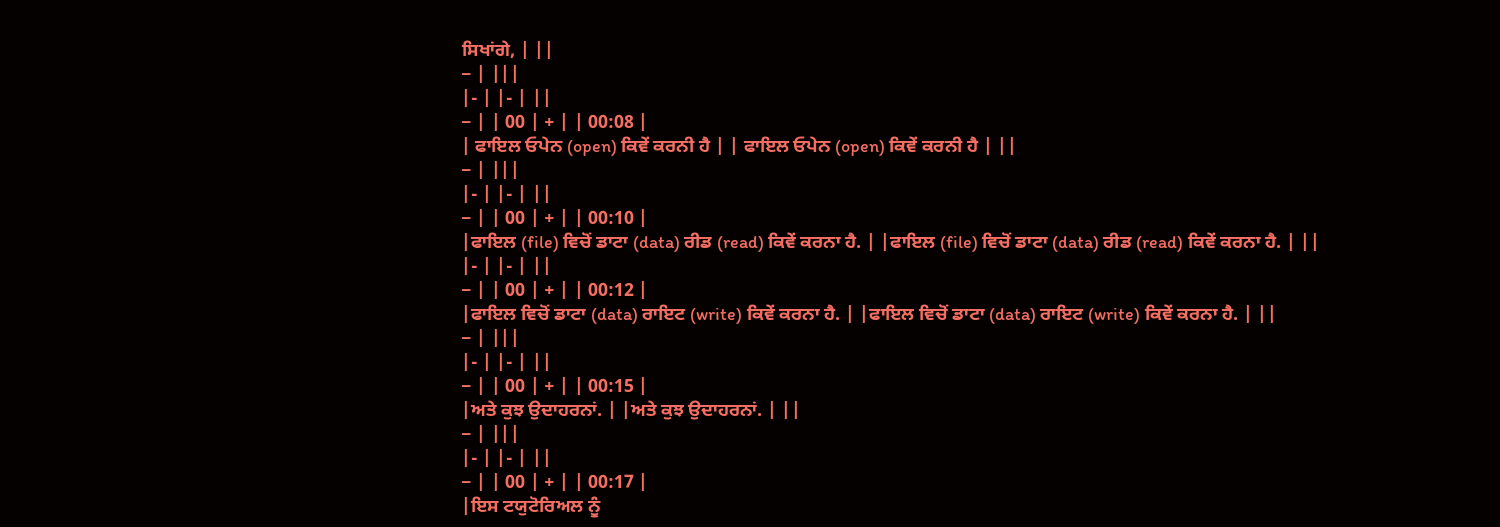ਸਿਖਾਂਗੇ, | ||
− | |||
|- | |- | ||
− | | 00 | + | | 00:08 |
| ਫਾਇਲ ਓਪੇਨ (open) ਕਿਵੇਂ ਕਰਨੀ ਹੈ | | ਫਾਇਲ ਓਪੇਨ (open) ਕਿਵੇਂ ਕਰਨੀ ਹੈ | ||
− | |||
|- | |- | ||
− | | 00 | + | | 00:10 |
|ਫਾਇਲ (file) ਵਿਚੋਂ ਡਾਟਾ (data) ਰੀਡ (read) ਕਿਵੇਂ ਕਰਨਾ ਹੈ. | |ਫਾਇਲ (file) ਵਿਚੋਂ ਡਾਟਾ (data) ਰੀਡ (read) ਕਿਵੇਂ ਕਰਨਾ ਹੈ. | ||
|- | |- | ||
− | | 00 | + | | 00:12 |
|ਫਾਇਲ ਵਿਚੋਂ ਡਾਟਾ (data) ਰਾਇਟ (write) ਕਿਵੇਂ ਕਰਨਾ ਹੈ. | |ਫਾਇਲ ਵਿਚੋਂ ਡਾਟਾ (data) ਰਾਇਟ (write) ਕਿਵੇਂ ਕਰਨਾ ਹੈ. | ||
− | |||
|- | |- | ||
− | | 00 | + | | 00:15 |
|ਅਤੇ ਕੁਝ ਉਦਾਹਰਨਾਂ. | |ਅਤੇ ਕੁਝ ਉਦਾਹਰਨਾਂ. | ||
− | |||
|- | |- | ||
− | | 00 | + | | 00:17 |
|ਇਸ ਟਯੁਟੋਰਿਅਲ ਨੂੰ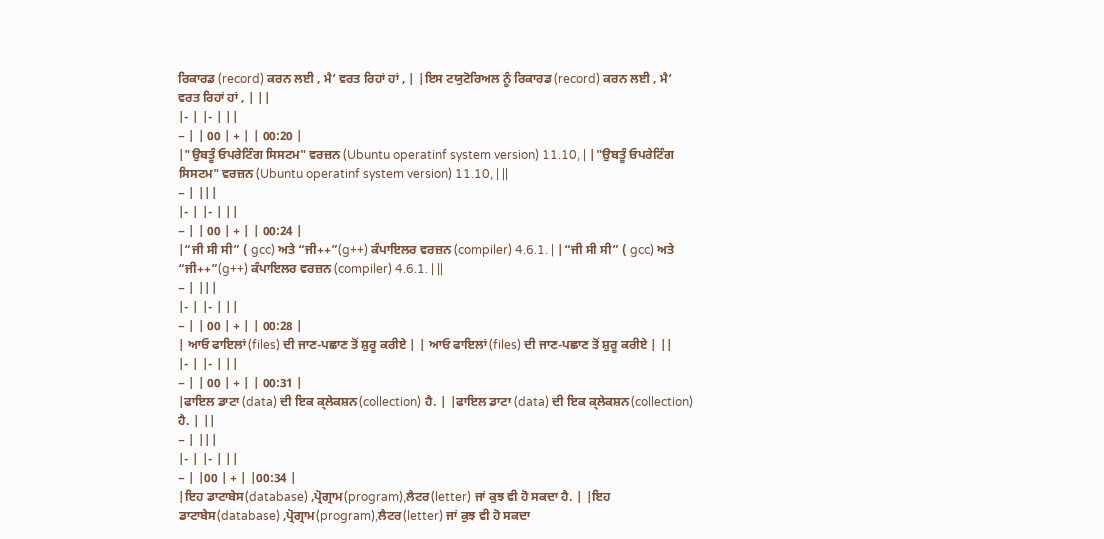ਰਿਕਾਰਡ (record) ਕਰਨ ਲਈ , ਮੈ’ ਵਰਤ ਰਿਹਾਂ ਹਾਂ , | |ਇਸ ਟਯੁਟੋਰਿਅਲ ਨੂੰ ਰਿਕਾਰਡ (record) ਕਰਨ ਲਈ , ਮੈ’ ਵਰਤ ਰਿਹਾਂ ਹਾਂ , | ||
|- | |- | ||
− | | 00 | + | | 00:20 |
|"ਉਬਤੂੰ ਓਪਰੇਟਿੰਗ ਸਿਸਟਮ" ਵਰਜ਼ਨ (Ubuntu operatinf system version) 11.10, | |"ਉਬਤੂੰ ਓਪਰੇਟਿੰਗ ਸਿਸਟਮ" ਵਰਜ਼ਨ (Ubuntu operatinf system version) 11.10, | ||
− | |||
|- | |- | ||
− | | 00 | + | | 00:24 |
|“ਜੀ ਸੀ ਸੀ” ( gcc) ਅਤੇ “ਜੀ++”(g++) ਕੰਪਾਇਲਰ ਵਰਜ਼ਨ (compiler) 4.6.1. | |“ਜੀ ਸੀ ਸੀ” ( gcc) ਅਤੇ “ਜੀ++”(g++) ਕੰਪਾਇਲਰ ਵਰਜ਼ਨ (compiler) 4.6.1. | ||
− | |||
|- | |- | ||
− | | 00 | + | | 00:28 |
| ਆਓ ਫਾਇਲਾਂ(files) ਦੀ ਜਾਣ-ਪਛਾਣ ਤੋਂ ਸ਼ੁਰੂ ਕਰੀਏ | | ਆਓ ਫਾਇਲਾਂ(files) ਦੀ ਜਾਣ-ਪਛਾਣ ਤੋਂ ਸ਼ੁਰੂ ਕਰੀਏ | ||
|- | |- | ||
− | | 00 | + | | 00:31 |
|ਫਾਇਲ ਡਾਟਾ (data) ਦੀ ਇਕ ਕ੍ਲੇਕਸ਼ਨ(collection) ਹੈ. | |ਫਾਇਲ ਡਾਟਾ (data) ਦੀ ਇਕ ਕ੍ਲੇਕਸ਼ਨ(collection) ਹੈ. | ||
− | |||
|- | |- | ||
− | |00 | + | |00:34 |
|ਇਹ ਡਾਟਾਬੇਸ(database) ,ਪ੍ਰੋਗ੍ਰਾਮ(program),ਲੈਟਰ(letter) ਜਾਂ ਕੁਝ ਵੀ ਹੋ ਸਕਦਾ ਹੈ. | |ਇਹ ਡਾਟਾਬੇਸ(database) ,ਪ੍ਰੋਗ੍ਰਾਮ(program),ਲੈਟਰ(letter) ਜਾਂ ਕੁਝ ਵੀ ਹੋ ਸਕਦਾ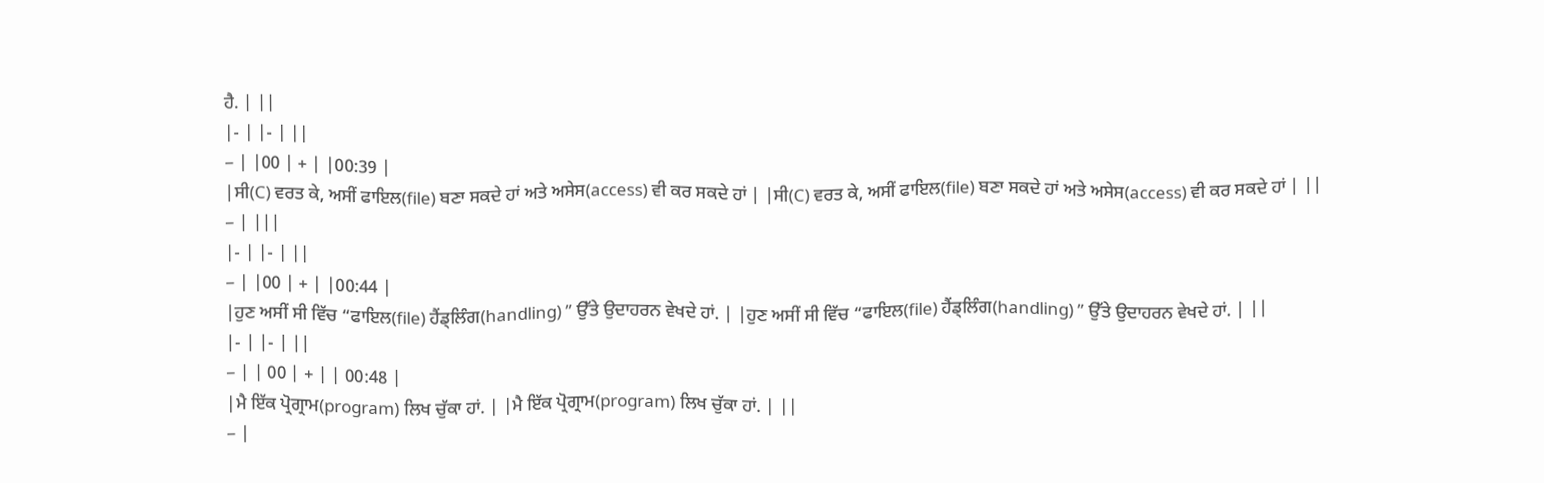ਹੈ. | ||
|- | |- | ||
− | |00 | + | |00:39 |
|ਸੀ(C) ਵਰਤ ਕੇ, ਅਸੀਂ ਫਾਇਲ(file) ਬਣਾ ਸਕਦੇ ਹਾਂ ਅਤੇ ਅਸੇਸ(access) ਵੀ ਕਰ ਸਕਦੇ ਹਾਂ | |ਸੀ(C) ਵਰਤ ਕੇ, ਅਸੀਂ ਫਾਇਲ(file) ਬਣਾ ਸਕਦੇ ਹਾਂ ਅਤੇ ਅਸੇਸ(access) ਵੀ ਕਰ ਸਕਦੇ ਹਾਂ | ||
− | |||
|- | |- | ||
− | |00 | + | |00:44 |
|ਹੁਣ ਅਸੀਂ ਸੀ ਵਿੱਚ “ਫਾਇਲ(file) ਹੈਂਡ੍ਲਿੰਗ(handling) ” ਉੱਤੇ ਉਦਾਹਰਨ ਵੇਖਦੇ ਹਾਂ. | |ਹੁਣ ਅਸੀਂ ਸੀ ਵਿੱਚ “ਫਾਇਲ(file) ਹੈਂਡ੍ਲਿੰਗ(handling) ” ਉੱਤੇ ਉਦਾਹਰਨ ਵੇਖਦੇ ਹਾਂ. | ||
|- | |- | ||
− | | 00 | + | | 00:48 |
|ਮੈ ਇੱਕ ਪ੍ਰੋਗ੍ਰਾਮ(program) ਲਿਖ ਚੁੱਕਾ ਹਾਂ. | |ਮੈ ਇੱਕ ਪ੍ਰੋਗ੍ਰਾਮ(program) ਲਿਖ ਚੁੱਕਾ ਹਾਂ. | ||
− |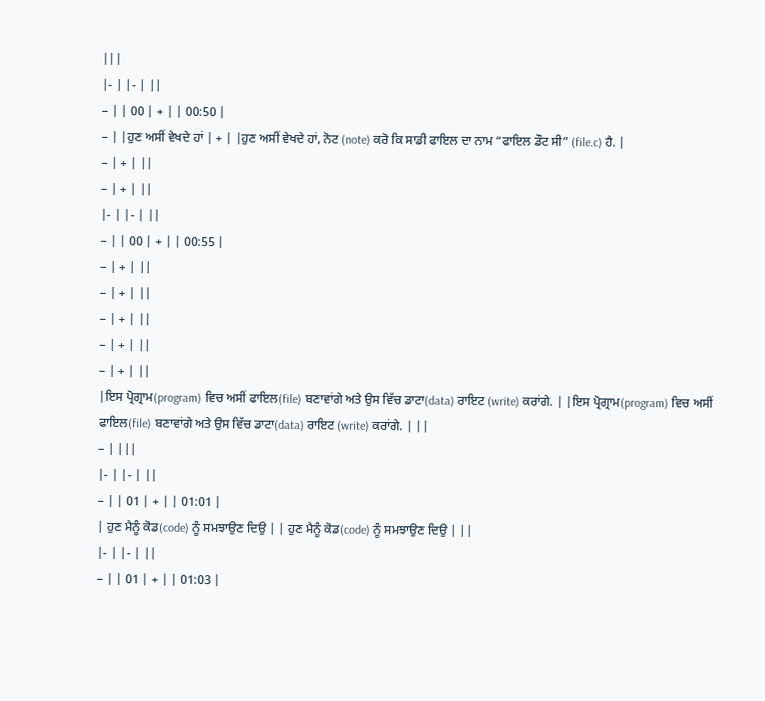|||
|- | |- | ||
− | | 00 | + | | 00:50 |
− | |ਹੁਣ ਅਸੀਂ ਵੇਖਦੇ ਹਾਂ | + | |ਹੁਣ ਅਸੀਂ ਵੇਖਦੇ ਹਾਂ, ਨੋਟ (note) ਕਰੋ ਕਿ ਸਾਡੀ ਫਾਇਲ ਦਾ ਨਾਮ “ਫਾਇਲ ਡੌਟ ਸੀ” (file.c) ਹੈ. |
− | + | ||
− | + | ||
|- | |- | ||
− | | 00 | + | | 00:55 |
− | + | ||
− | + | ||
− | + | ||
− | + | ||
− | + | ||
|ਇਸ ਪ੍ਰੋਗ੍ਰਾਮ(program) ਵਿਚ ਅਸੀਂ ਫਾਇਲ(file) ਬਣਾਵਾਂਗੇ ਅਤੇ ਉਸ ਵਿੱਚ ਡਾਟਾ(data) ਰਾਇਟ (write) ਕਰਾਂਗੇ. | |ਇਸ ਪ੍ਰੋਗ੍ਰਾਮ(program) ਵਿਚ ਅਸੀਂ ਫਾਇਲ(file) ਬਣਾਵਾਂਗੇ ਅਤੇ ਉਸ ਵਿੱਚ ਡਾਟਾ(data) ਰਾਇਟ (write) ਕਰਾਂਗੇ. | ||
− | |||
|- | |- | ||
− | | 01 | + | | 01:01 |
| ਹੁਣ ਮੈਨੂੰ ਕੋਡ(code) ਨੂੰ ਸਮਝਾਉਣ ਦਿਉ | | ਹੁਣ ਮੈਨੂੰ ਕੋਡ(code) ਨੂੰ ਸਮਝਾਉਣ ਦਿਉ | ||
|- | |- | ||
− | | 01 | + | | 01:03 |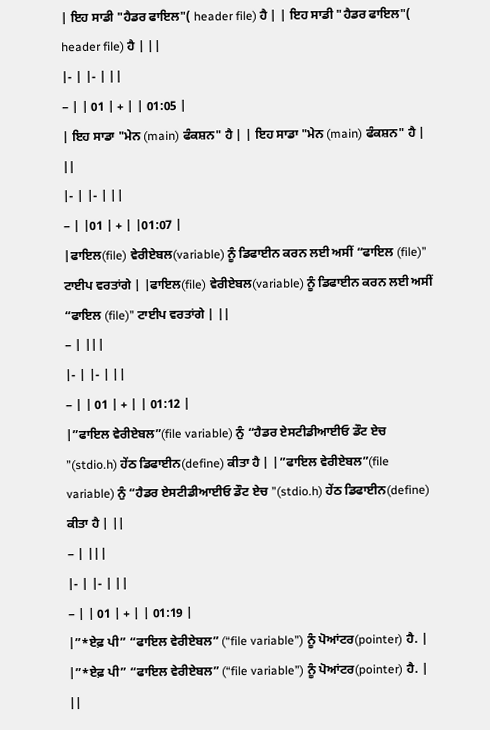| ਇਹ ਸਾਡੀ "ਹੈਡਰ ਫਾਇਲ"( header file) ਹੈ | | ਇਹ ਸਾਡੀ "ਹੈਡਰ ਫਾਇਲ"( header file) ਹੈ | ||
|- | |- | ||
− | | 01 | + | | 01:05 |
| ਇਹ ਸਾਡਾ "ਮੇਨ (main) ਫੰਕਸ਼ਨ" ਹੈ | | ਇਹ ਸਾਡਾ "ਮੇਨ (main) ਫੰਕਸ਼ਨ" ਹੈ | ||
|- | |- | ||
− | |01 | + | |01:07 |
|ਫਾਇਲ(file) ਵੇਰੀਏਬਲ(variable) ਨੂੰ ਡਿਫਾਈਨ ਕਰਨ ਲਈ ਅਸੀਂ “ਫਾਇਲ (file)” ਟਾਈਪ ਵਰਤਾਂਗੇ | |ਫਾਇਲ(file) ਵੇਰੀਏਬਲ(variable) ਨੂੰ ਡਿਫਾਈਨ ਕਰਨ ਲਈ ਅਸੀਂ “ਫਾਇਲ (file)” ਟਾਈਪ ਵਰਤਾਂਗੇ | ||
− | |||
|- | |- | ||
− | | 01 | + | | 01:12 |
|”ਫਾਇਲ ਵੇਰੀਏਬਲ”(file variable) ਨੁੰ “ਹੈਡਰ ਏਸਟੀਡੀਆਈਓ ਡੌਟ ਏਚ ”(stdio.h) ਹੇਂਠ ਡਿਫਾਈਨ(define) ਕੀਤਾ ਹੈ | |”ਫਾਇਲ ਵੇਰੀਏਬਲ”(file variable) ਨੁੰ “ਹੈਡਰ ਏਸਟੀਡੀਆਈਓ ਡੌਟ ਏਚ ”(stdio.h) ਹੇਂਠ ਡਿਫਾਈਨ(define) ਕੀਤਾ ਹੈ | ||
− | |||
|- | |- | ||
− | | 01 | + | | 01:19 |
|”*ਏਫ਼ ਪੀ” “ਫਾਇਲ ਵੇਰੀਏਬਲ” (“file variable”) ਨੂੰ ਪੋਆਂਟਰ(pointer) ਹੈ. | |”*ਏਫ਼ ਪੀ” “ਫਾਇਲ ਵੇਰੀਏਬਲ” (“file variable”) ਨੂੰ ਪੋਆਂਟਰ(pointer) ਹੈ. | ||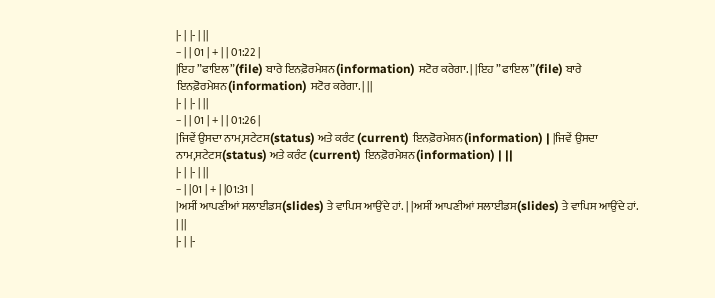|- | |- | ||
− | | 01 | + | | 01:22 |
|ਇਹ ”ਫਾਇਲ”(file) ਬਾਰੇ ਇਨਫ਼ੋਰਮੇਸ਼ਨ(information) ਸਟੋਰ ਕਰੇਗਾ. | |ਇਹ ”ਫਾਇਲ”(file) ਬਾਰੇ ਇਨਫ਼ੋਰਮੇਸ਼ਨ(information) ਸਟੋਰ ਕਰੇਗਾ. | ||
|- | |- | ||
− | | 01 | + | | 01:26 |
|ਜਿਵੇਂ ਉਸਦਾ ਨਾਮ,ਸਟੇਟਸ(status) ਅਤੇ ਕਰੰਟ (current) ਇਨਫ਼ੋਰਮੇਸ਼ਨ(information) | |ਜਿਵੇਂ ਉਸਦਾ ਨਾਮ,ਸਟੇਟਸ(status) ਅਤੇ ਕਰੰਟ (current) ਇਨਫ਼ੋਰਮੇਸ਼ਨ(information) | ||
|- | |- | ||
− | |01 | + | |01:31 |
|ਅਸੀਂ ਆਪਣੀਆਂ ਸਲਾਈਡਸ(slides) ਤੇ ਵਾਪਿਸ ਆਉਂਦੇ ਹਾਂ. | |ਅਸੀਂ ਆਪਣੀਆਂ ਸਲਾਈਡਸ(slides) ਤੇ ਵਾਪਿਸ ਆਉਂਦੇ ਹਾਂ. | ||
|- | |-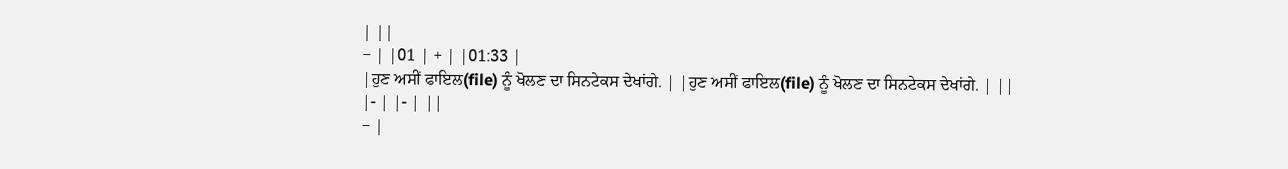| ||
− | |01 | + | |01:33 |
|ਹੁਣ ਅਸੀਂ ਫਾਇਲ(file) ਨੂੰ ਖੋਲਣ ਦਾ ਸਿਨਟੇਕਸ ਦੇਖਾਂਗੇ. | |ਹੁਣ ਅਸੀਂ ਫਾਇਲ(file) ਨੂੰ ਖੋਲਣ ਦਾ ਸਿਨਟੇਕਸ ਦੇਖਾਂਗੇ. | ||
|- | |- | ||
− |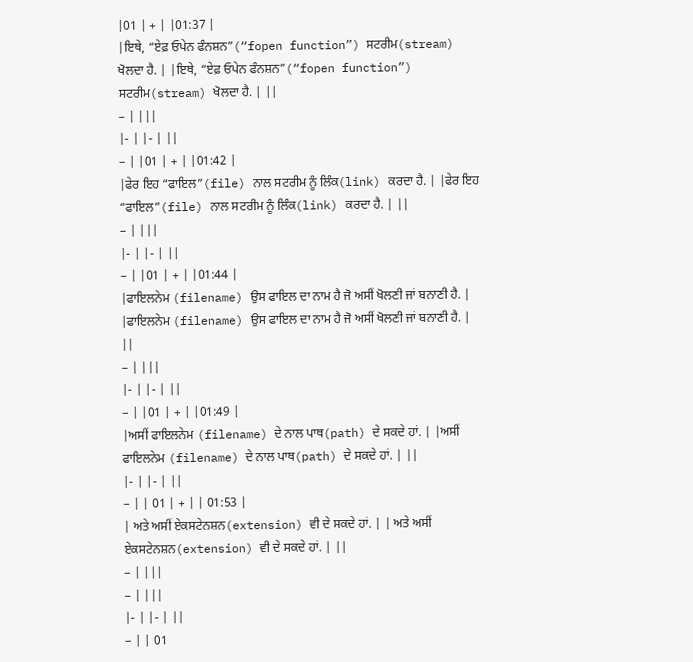|01 | + | |01:37 |
|ਇਥੇ, “ਏਫ਼ ਓਪੇਨ ਫੰਨਸ਼ਨ”(“fopen function”) ਸਟਰੀਮ(stream) ਖੋਲਦਾ ਹੈ. | |ਇਥੇ, “ਏਫ਼ ਓਪੇਨ ਫੰਨਸ਼ਨ”(“fopen function”) ਸਟਰੀਮ(stream) ਖੋਲਦਾ ਹੈ. | ||
− | |||
|- | |- | ||
− | |01 | + | |01:42 |
|ਫੇਰ ਇਹ “ਫਾਇਲ”(file) ਨਾਲ ਸਟਰੀਮ ਨੂੰ ਲਿੰਕ(link) ਕਰਦਾ ਹੈ. | |ਫੇਰ ਇਹ “ਫਾਇਲ”(file) ਨਾਲ ਸਟਰੀਮ ਨੂੰ ਲਿੰਕ(link) ਕਰਦਾ ਹੈ. | ||
− | |||
|- | |- | ||
− | |01 | + | |01:44 |
|ਫਾਇਲਨੇਮ (filename) ਉਸ ਫਾਇਲ ਦਾ ਨਾਮ ਹੈ ਜੋ ਅਸੀਂ ਖੋਲਣੀ ਜਾਂ ਬਨਾਣੀ ਹੈ. | |ਫਾਇਲਨੇਮ (filename) ਉਸ ਫਾਇਲ ਦਾ ਨਾਮ ਹੈ ਜੋ ਅਸੀਂ ਖੋਲਣੀ ਜਾਂ ਬਨਾਣੀ ਹੈ. | ||
− | |||
|- | |- | ||
− | |01 | + | |01:49 |
|ਅਸੀਂ ਫਾਇਲਨੇਮ (filename) ਦੇ ਨਾਲ ਪਾਥ(path) ਦੇ ਸਕਦੇ ਹਾਂ. | |ਅਸੀਂ ਫਾਇਲਨੇਮ (filename) ਦੇ ਨਾਲ ਪਾਥ(path) ਦੇ ਸਕਦੇ ਹਾਂ. | ||
|- | |- | ||
− | | 01 | + | | 01:53 |
| ਅਤੇ ਅਸੀਂ ਏਕਸਟੇਨਸ਼ਨ(extension) ਵੀ ਦੇ ਸਕਦੇ ਹਾਂ. | | ਅਤੇ ਅਸੀਂ ਏਕਸਟੇਨਸ਼ਨ(extension) ਵੀ ਦੇ ਸਕਦੇ ਹਾਂ. | ||
− | |||
− | |||
|- | |- | ||
− | | 01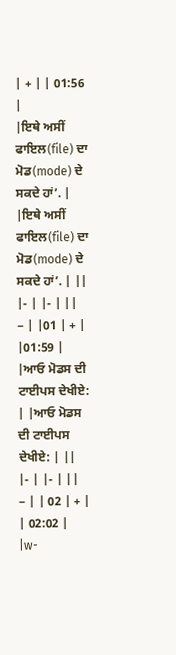| + | | 01:56 |
|ਇਥੇ ਅਸੀਂ ਫਾਇਲ(file) ਦਾ ਮੋਡ(mode) ਦੇ ਸਕਦੇ ਹਾਂ’. | |ਇਥੇ ਅਸੀਂ ਫਾਇਲ(file) ਦਾ ਮੋਡ(mode) ਦੇ ਸਕਦੇ ਹਾਂ’. | ||
|- | |- | ||
− | |01 | + | |01:59 |
|ਆਓ ਮੋਡਸ ਦੀ ਟਾਈਪਸ ਦੇਖੀਏ: | |ਆਓ ਮੋਡਸ ਦੀ ਟਾਈਪਸ ਦੇਖੀਏ: | ||
|- | |- | ||
− | | 02 | + | | 02:02 |
|w-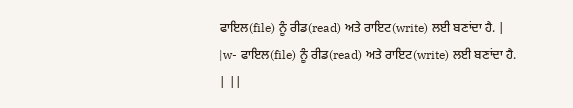ਫਾਇਲ(file) ਨੂੰ ਰੀਡ(read) ਅਤੇ ਰਾਇਟ(write) ਲਈ ਬਣਾਂਦਾ ਹੈ. | |w- ਫਾਇਲ(file) ਨੂੰ ਰੀਡ(read) ਅਤੇ ਰਾਇਟ(write) ਲਈ ਬਣਾਂਦਾ ਹੈ. | ||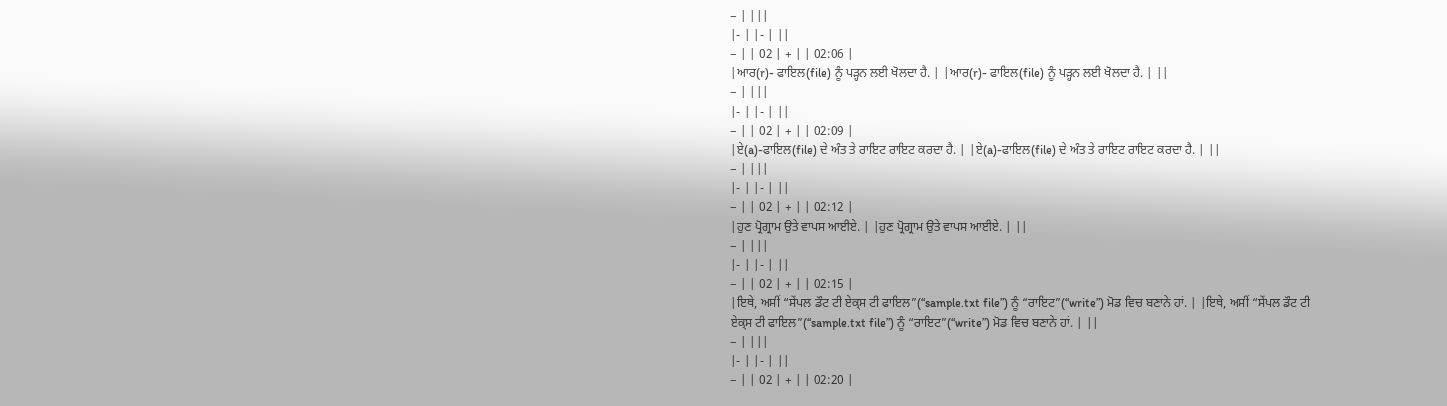− | |||
|- | |- | ||
− | | 02 | + | | 02:06 |
|ਆਰ(r)- ਫਾਇਲ(file) ਨੂੰ ਪੜ੍ਹਨ ਲਈ ਖੋਲਦਾ ਹੈ. | |ਆਰ(r)- ਫਾਇਲ(file) ਨੂੰ ਪੜ੍ਹਨ ਲਈ ਖੋਲਦਾ ਹੈ. | ||
− | |||
|- | |- | ||
− | | 02 | + | | 02:09 |
|ਏ(a)-ਫਾਇਲ(file) ਦੇ ਅੰਤ ਤੇ ਰਾਇਟ ਰਾਇਟ ਕਰਦਾ ਹੈ. | |ਏ(a)-ਫਾਇਲ(file) ਦੇ ਅੰਤ ਤੇ ਰਾਇਟ ਰਾਇਟ ਕਰਦਾ ਹੈ. | ||
− | |||
|- | |- | ||
− | | 02 | + | | 02:12 |
|ਹੁਣ ਪ੍ਰੋਗ੍ਰਾਮ ਉਤੇ ਵਾਪਸ ਆਈਏ. | |ਹੁਣ ਪ੍ਰੋਗ੍ਰਾਮ ਉਤੇ ਵਾਪਸ ਆਈਏ. | ||
− | |||
|- | |- | ||
− | | 02 | + | | 02:15 |
|ਇਥੇ, ਅਸੀਂ “ਸੇਂਪਲ ਡੌਟ ਟੀ ਏਕ੍ਸ ਟੀ ਫਾਇਲ”(“sample.txt file”) ਨੂੰ “ਰਾਇਟ”(“write”) ਮੋਡ ਵਿਚ ਬਣਾਨੇ ਹਾਂ. | |ਇਥੇ, ਅਸੀਂ “ਸੇਂਪਲ ਡੌਟ ਟੀ ਏਕ੍ਸ ਟੀ ਫਾਇਲ”(“sample.txt file”) ਨੂੰ “ਰਾਇਟ”(“write”) ਮੋਡ ਵਿਚ ਬਣਾਨੇ ਹਾਂ. | ||
− | |||
|- | |- | ||
− | | 02 | + | | 02:20 |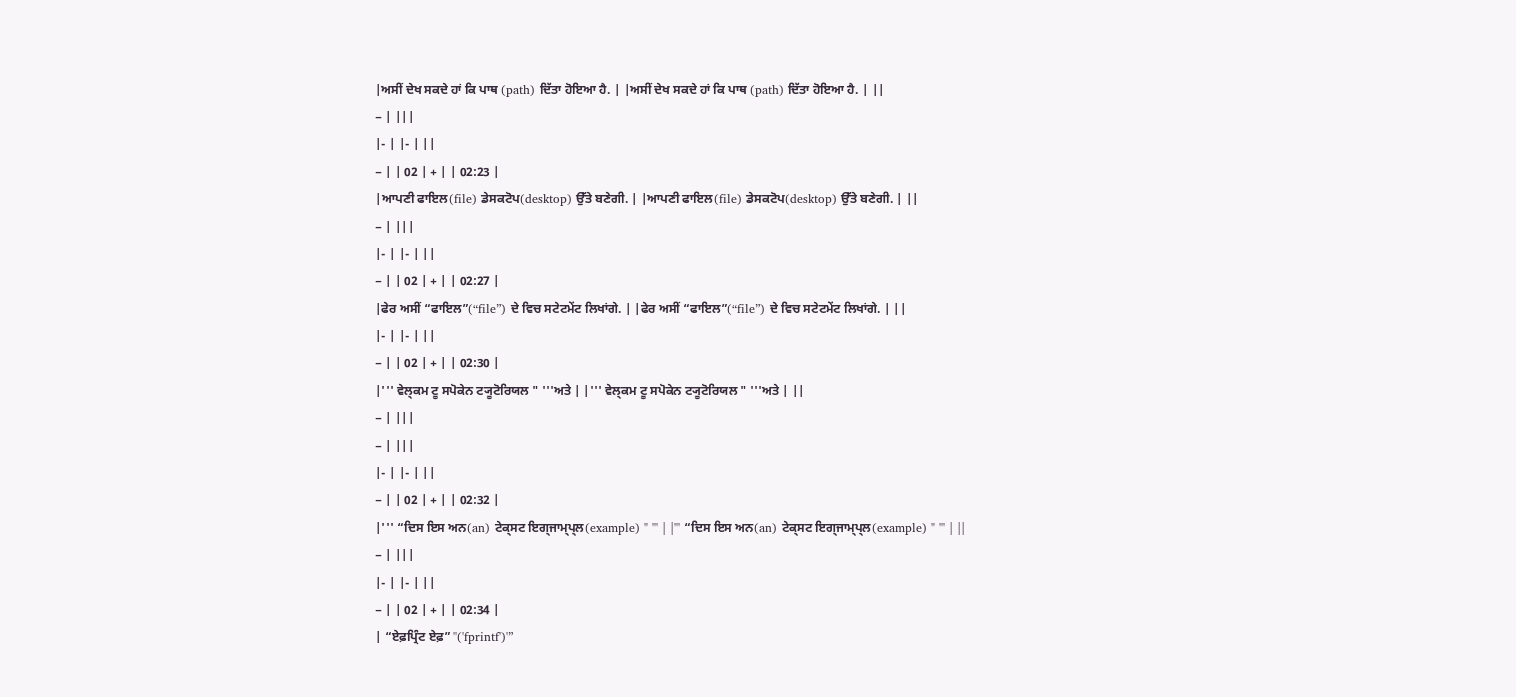|ਅਸੀਂ ਦੇਖ ਸਕਦੇ ਹਾਂ ਕਿ ਪਾਥ (path) ਦਿੱਤਾ ਹੋਇਆ ਹੈ. | |ਅਸੀਂ ਦੇਖ ਸਕਦੇ ਹਾਂ ਕਿ ਪਾਥ (path) ਦਿੱਤਾ ਹੋਇਆ ਹੈ. | ||
− | |||
|- | |- | ||
− | | 02 | + | | 02:23 |
|ਆਪਣੀ ਫਾਇਲ(file) ਡੇਸਕਟੋਪ(desktop) ਉੱਤੇ ਬਣੇਗੀ. | |ਆਪਣੀ ਫਾਇਲ(file) ਡੇਸਕਟੋਪ(desktop) ਉੱਤੇ ਬਣੇਗੀ. | ||
− | |||
|- | |- | ||
− | | 02 | + | | 02:27 |
|ਫੇਰ ਅਸੀਂ “ਫਾਇਲ”(“file”) ਦੇ ਵਿਚ ਸਟੇਟਮੇਂਟ ਲਿਖਾਂਗੇ. | |ਫੇਰ ਅਸੀਂ “ਫਾਇਲ”(“file”) ਦੇ ਵਿਚ ਸਟੇਟਮੇਂਟ ਲਿਖਾਂਗੇ. | ||
|- | |- | ||
− | | 02 | + | | 02:30 |
|''' ਵੇਲ੍ਕਮ ਟੂ ਸਪੋਕੇਨ ਟ੍ਯੂਟੋਰਿਯਲ " '''ਅਤੇ | |''' ਵੇਲ੍ਕਮ ਟੂ ਸਪੋਕੇਨ ਟ੍ਯੂਟੋਰਿਯਲ " '''ਅਤੇ | ||
− | |||
− | |||
|- | |- | ||
− | | 02 | + | | 02:32 |
|''' “ਦਿਸ ਇਸ ਅਨ(an) ਟੇਕ੍ਸਟ ਇਗ੍ਜਾਮ੍ਪ੍ਲ(example) " ''' | |''' “ਦਿਸ ਇਸ ਅਨ(an) ਟੇਕ੍ਸਟ ਇਗ੍ਜਾਮ੍ਪ੍ਲ(example) " ''' | ||
− | |||
|- | |- | ||
− | | 02 | + | | 02:34 |
| “ਏਫ਼ਪ੍ਰਿੰਟ ਏਫ਼” ''('fprintf')'”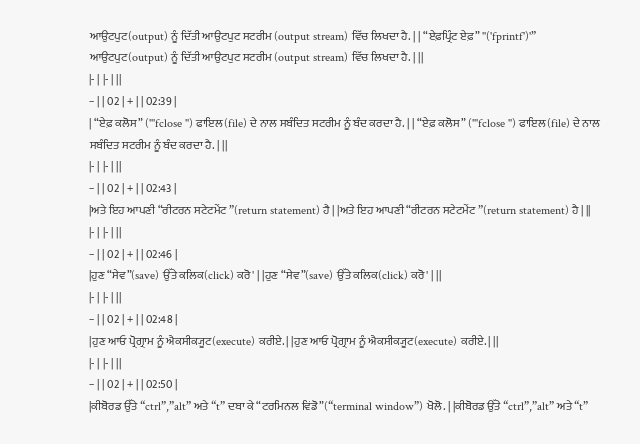ਆਉਟਪੁਟ(output) ਨੂੰ ਦਿੱਤੀ ਆਉਟਪੁਟ ਸਟਰੀਮ (output stream) ਵਿੱਚ ਲਿਖਦਾ ਹੈ. | | “ਏਫ਼ਪ੍ਰਿੰਟ ਏਫ਼” ''('fprintf')'” ਆਉਟਪੁਟ(output) ਨੂੰ ਦਿੱਤੀ ਆਉਟਪੁਟ ਸਟਰੀਮ (output stream) ਵਿੱਚ ਲਿਖਦਾ ਹੈ. | ||
|- | |- | ||
− | | 02 | + | | 02:39 |
| “ਏਫ਼ ਕਲੋਸ” ('''fclose '') ਫਾਇਲ(file) ਦੇ ਨਾਲ ਸਬੰਦਿਤ ਸਟਰੀਮ ਨੂੰ ਬੰਦ ਕਰਦਾ ਹੈ. | | “ਏਫ਼ ਕਲੋਸ” ('''fclose '') ਫਾਇਲ(file) ਦੇ ਨਾਲ ਸਬੰਦਿਤ ਸਟਰੀਮ ਨੂੰ ਬੰਦ ਕਰਦਾ ਹੈ. | ||
|- | |- | ||
− | | 02 | + | | 02:43 |
|ਅਤੇ ਇਹ ਆਪਣੀ “ਰੀਟਰਨ ਸਟੇਟਮੇਂਟ ”(return statement) ਹੈ | |ਅਤੇ ਇਹ ਆਪਣੀ “ਰੀਟਰਨ ਸਟੇਟਮੇਂਟ ”(return statement) ਹੈ | ||
|- | |- | ||
− | | 02 | + | | 02:46 |
|ਹੁਣ “ਸੇਵ”(save) ਉੱਤੇ ਕਲਿਕ(click) ਕਰੋ' | |ਹੁਣ “ਸੇਵ”(save) ਉੱਤੇ ਕਲਿਕ(click) ਕਰੋ' | ||
|- | |- | ||
− | | 02 | + | | 02:48 |
|ਹੁਣ ਆਓ ਪ੍ਰੋਗ੍ਰਾਮ ਨੂੰ ਐਕਸੀਕ੍ਯੂਟ(execute) ਕਰੀਏ. | |ਹੁਣ ਆਓ ਪ੍ਰੋਗ੍ਰਾਮ ਨੂੰ ਐਕਸੀਕ੍ਯੂਟ(execute) ਕਰੀਏ. | ||
|- | |- | ||
− | | 02 | + | | 02:50 |
|ਕੀਬੋਰਡ ਉੱਤੇ “ctrl”,”alt” ਅਤੇ “t” ਦਬਾ ਕੇ “ਟਰਮਿਨਲ ਵਿਂਡੋ”(“terminal window”) ਖੋਲੋ. | |ਕੀਬੋਰਡ ਉੱਤੇ “ctrl”,”alt” ਅਤੇ “t”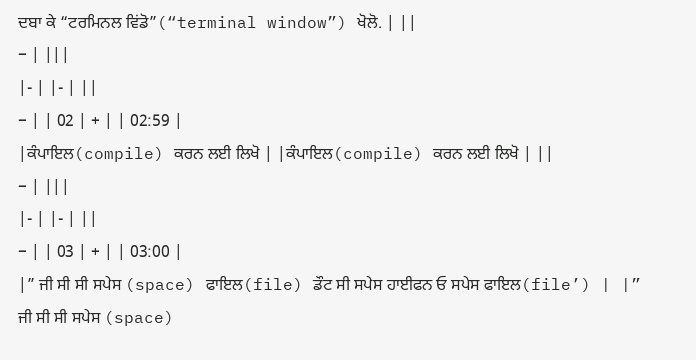ਦਬਾ ਕੇ “ਟਰਮਿਨਲ ਵਿਂਡੋ”(“terminal window”) ਖੋਲੋ. | ||
− | |||
|- | |- | ||
− | | 02 | + | | 02:59 |
|ਕੰਪਾਇਲ(compile) ਕਰਨ ਲਈ ਲਿਖੋ | |ਕੰਪਾਇਲ(compile) ਕਰਨ ਲਈ ਲਿਖੋ | ||
− | |||
|- | |- | ||
− | | 03 | + | | 03:00 |
|” ਜੀ ਸੀ ਸੀ ਸਪੇਸ (space) ਫਾਇਲ(file) ਡੌਟ ਸੀ ਸਪੇਸ ਹਾਈਫਨ ਓ ਸਪੇਸ ਫਾਇਲ(file’) | |” ਜੀ ਸੀ ਸੀ ਸਪੇਸ (space)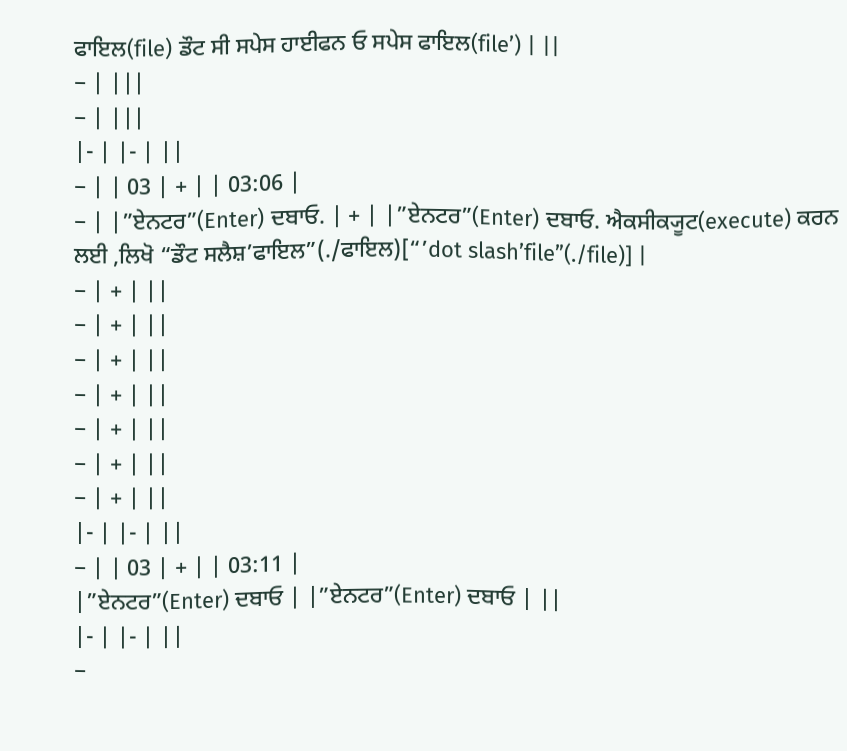ਫਾਇਲ(file) ਡੌਟ ਸੀ ਸਪੇਸ ਹਾਈਫਨ ਓ ਸਪੇਸ ਫਾਇਲ(file’) | ||
− | |||
− | |||
|- | |- | ||
− | | 03 | + | | 03:06 |
− | |”ਏਨਟਰ”(Enter) ਦਬਾਓ. | + | |”ਏਨਟਰ”(Enter) ਦਬਾਓ. ਐਕਸੀਕ੍ਯੂਟ(execute) ਕਰਨ ਲਈ ,ਲਿਖੋ “ਡੌਟ ਸਲੈਸ਼’ਫਾਇਲ”(./ਫਾਇਲ)[“’dot slash’file”(./file)] |
− | + | ||
− | + | ||
− | + | ||
− | + | ||
− | + | ||
− | + | ||
− | + | ||
|- | |- | ||
− | | 03 | + | | 03:11 |
|”ਏਨਟਰ”(Enter) ਦਬਾਓ | |”ਏਨਟਰ”(Enter) ਦਬਾਓ | ||
|- | |- | ||
−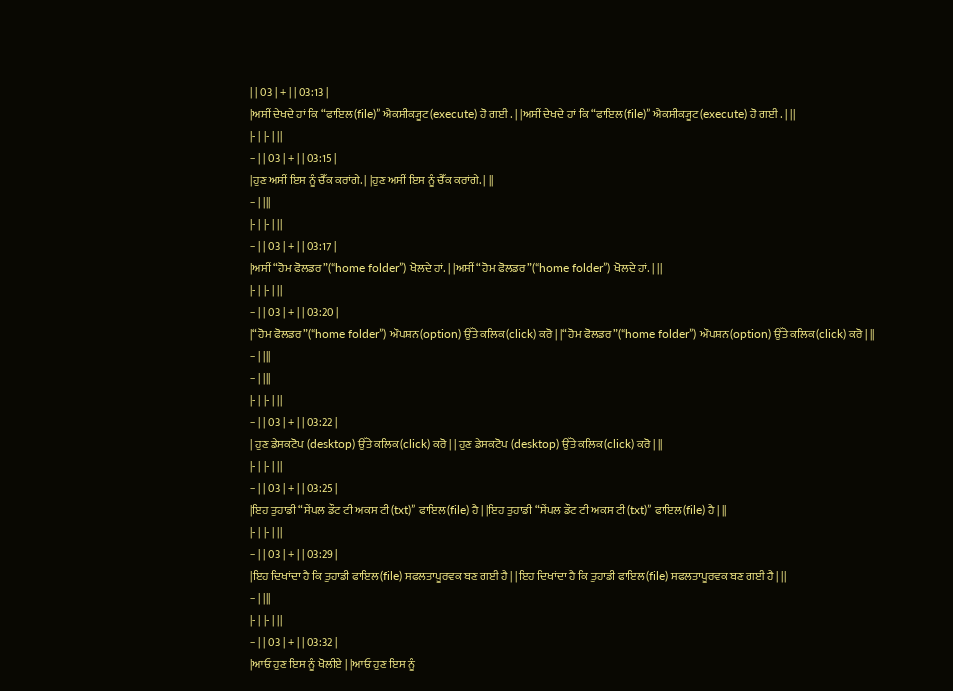| | 03 | + | | 03:13 |
|ਅਸੀਂ ਦੇਖਦੇ ਹਾਂ ਕਿ “ਫਾਇਲ(file)” ਐਕਸੀਕ੍ਯੂਟ(execute) ਹੋ ਗਈ . | |ਅਸੀਂ ਦੇਖਦੇ ਹਾਂ ਕਿ “ਫਾਇਲ(file)” ਐਕਸੀਕ੍ਯੂਟ(execute) ਹੋ ਗਈ . | ||
|- | |- | ||
− | | 03 | + | | 03:15 |
|ਹੁਣ ਅਸੀਂ ਇਸ ਨੂੰ ਚੈੱਕ ਕਰਾਂਗੇ. | |ਹੁਣ ਅਸੀਂ ਇਸ ਨੂੰ ਚੈੱਕ ਕਰਾਂਗੇ. | ||
− | |||
|- | |- | ||
− | | 03 | + | | 03:17 |
|ਅਸੀਂ “ਹੋਮ ਫੋਲਡਰ”(“home folder”) ਖੋਲਦੇ ਹਾਂ. | |ਅਸੀਂ “ਹੋਮ ਫੋਲਡਰ”(“home folder”) ਖੋਲਦੇ ਹਾਂ. | ||
|- | |- | ||
− | | 03 | + | | 03:20 |
|“ਹੋਮ ਫੋਲਡਰ”(“home folder”) ਔਪਸ਼ਨ(option) ਉੱਤੇ ਕਲਿਕ(click) ਕਰੋ | |“ਹੋਮ ਫੋਲਡਰ”(“home folder”) ਔਪਸ਼ਨ(option) ਉੱਤੇ ਕਲਿਕ(click) ਕਰੋ | ||
− | |||
− | |||
|- | |- | ||
− | | 03 | + | | 03:22 |
| ਹੁਣ ਡੇਸਕਟੋਪ (desktop) ਉੱਤੇ ਕਲਿਕ(click) ਕਰੋ | | ਹੁਣ ਡੇਸਕਟੋਪ (desktop) ਉੱਤੇ ਕਲਿਕ(click) ਕਰੋ | ||
|- | |- | ||
− | | 03 | + | | 03:25 |
|ਇਹ ਤੁਹਾਡੀ “ਸੇਂਪਲ ਡੌਟ ਟੀ ਅਕਸ ਟੀ(txt)” ਫਾਇਲ(file) ਹੈ | |ਇਹ ਤੁਹਾਡੀ “ਸੇਂਪਲ ਡੌਟ ਟੀ ਅਕਸ ਟੀ(txt)” ਫਾਇਲ(file) ਹੈ | ||
|- | |- | ||
− | | 03 | + | | 03:29 |
|ਇਹ ਦਿਖਾਂਦਾ ਹੈ ਕਿ ਤੁਹਾਡੀ ਫਾਇਲ(file) ਸਫਲਤਾਪੂਰਵਕ ਬਣ ਗਈ ਹੈ | |ਇਹ ਦਿਖਾਂਦਾ ਹੈ ਕਿ ਤੁਹਾਡੀ ਫਾਇਲ(file) ਸਫਲਤਾਪੂਰਵਕ ਬਣ ਗਈ ਹੈ | ||
− | |||
|- | |- | ||
− | | 03 | + | | 03:32 |
|ਆਓ ਹੁਣ ਇਸ ਨੂੰ ਖੋਲੀਏ | |ਆਓ ਹੁਣ ਇਸ ਨੂੰ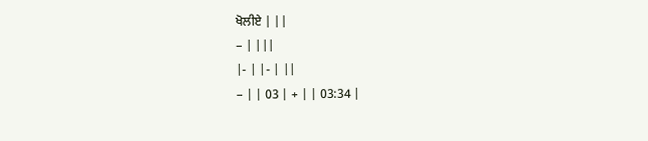ਖੋਲੀਏ | ||
− | |||
|- | |- | ||
− | | 03 | + | | 03:34 |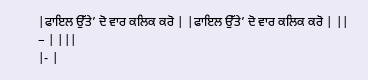|ਫਾਇਲ ਉੱਤੇ’ ਦੋ ਵਾਰ ਕਲਿਕ ਕਰੋ | |ਫਾਇਲ ਉੱਤੇ’ ਦੋ ਵਾਰ ਕਲਿਕ ਕਰੋ | ||
− | |||
|- |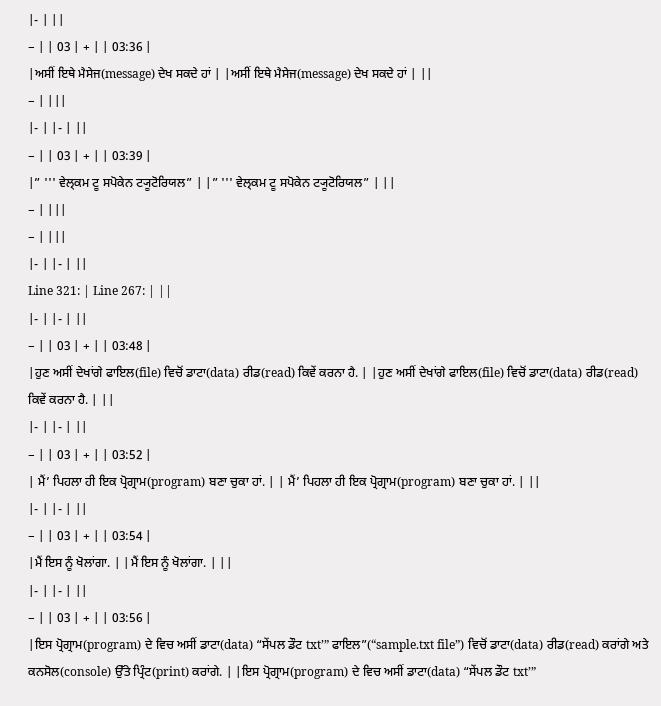|- | ||
− | | 03 | + | | 03:36 |
|ਅਸੀਂ ਇਥੇ ਮੈਸੇਜ(message) ਦੇਖ ਸਕਦੇ ਹਾਂ | |ਅਸੀਂ ਇਥੇ ਮੈਸੇਜ(message) ਦੇਖ ਸਕਦੇ ਹਾਂ | ||
− | |||
|- | |- | ||
− | | 03 | + | | 03:39 |
|” ''' ਵੇਲ੍ਕਮ ਟੂ ਸਪੋਕੇਨ ਟ੍ਯੂਟੋਰਿਯਲ” | |” ''' ਵੇਲ੍ਕਮ ਟੂ ਸਪੋਕੇਨ ਟ੍ਯੂਟੋਰਿਯਲ” | ||
− | |||
− | |||
|- | |- | ||
Line 321: | Line 267: | ||
|- | |- | ||
− | | 03 | + | | 03:48 |
|ਹੁਣ ਅਸੀਂ ਦੇਖਾਂਗੇ ਫਾਇਲ(file) ਵਿਚੋਂ ਡਾਟਾ(data) ਰੀਡ(read) ਕਿਵੇਂ ਕਰਨਾ ਹੈ. | |ਹੁਣ ਅਸੀਂ ਦੇਖਾਂਗੇ ਫਾਇਲ(file) ਵਿਚੋਂ ਡਾਟਾ(data) ਰੀਡ(read) ਕਿਵੇਂ ਕਰਨਾ ਹੈ. | ||
|- | |- | ||
− | | 03 | + | | 03:52 |
| ਮੈਂ’ ਪਿਹਲਾ ਹੀ ਇਕ ਪ੍ਰੋਗ੍ਰਾਮ(program) ਬਣਾ ਚੁਕਾ ਹਾਂ. | | ਮੈਂ’ ਪਿਹਲਾ ਹੀ ਇਕ ਪ੍ਰੋਗ੍ਰਾਮ(program) ਬਣਾ ਚੁਕਾ ਹਾਂ. | ||
|- | |- | ||
− | | 03 | + | | 03:54 |
|ਮੈਂ ਇਸ ਨੂੰ ਖੋਲਾਂਗਾ. | |ਮੈਂ ਇਸ ਨੂੰ ਖੋਲਾਂਗਾ. | ||
|- | |- | ||
− | | 03 | + | | 03:56 |
|ਇਸ ਪ੍ਰੋਗ੍ਰਾਮ(program) ਦੇ ਵਿਚ ਅਸੀਂ ਡਾਟਾ(data) “ਸੇਂਪਲ ਡੌਟ txt’” ਫਾਇਲ”(“sample.txt file”) ਵਿਚੋਂ ਡਾਟਾ(data) ਰੀਡ(read) ਕਰਾਂਗੇ ਅਤੇ ਕਨਸੋਲ(console) ਉੱਤੇ ਪ੍ਰਿੰਟ(print) ਕਰਾਂਗੇ. | |ਇਸ ਪ੍ਰੋਗ੍ਰਾਮ(program) ਦੇ ਵਿਚ ਅਸੀਂ ਡਾਟਾ(data) “ਸੇਂਪਲ ਡੌਟ txt’”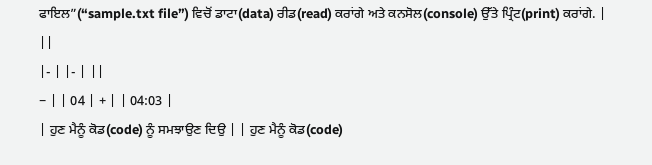ਫਾਇਲ”(“sample.txt file”) ਵਿਚੋਂ ਡਾਟਾ(data) ਰੀਡ(read) ਕਰਾਂਗੇ ਅਤੇ ਕਨਸੋਲ(console) ਉੱਤੇ ਪ੍ਰਿੰਟ(print) ਕਰਾਂਗੇ. | ||
|- | |- | ||
− | | 04 | + | | 04:03 |
| ਹੁਣ ਮੈਨੂੰ ਕੋਡ(code) ਨੂੰ ਸਮਝਾਉਣ ਦਿਉ | | ਹੁਣ ਮੈਨੂੰ ਕੋਡ(code)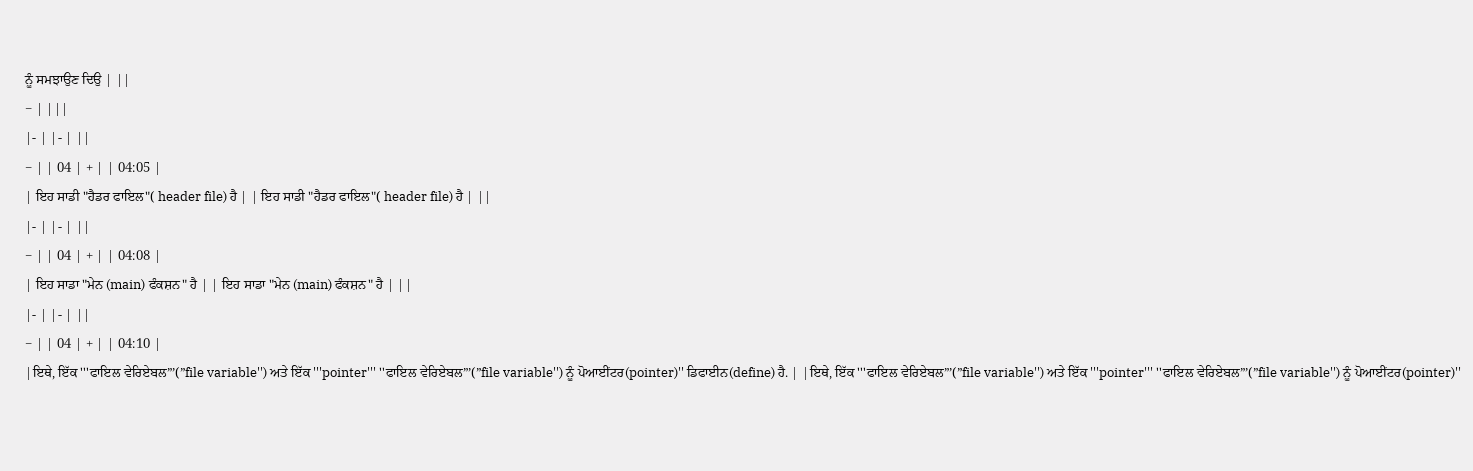ਨੂੰ ਸਮਝਾਉਣ ਦਿਉ | ||
− | |||
|- | |- | ||
− | | 04 | + | | 04:05 |
| ਇਹ ਸਾਡੀ "ਹੈਡਰ ਫਾਇਲ"( header file) ਹੈ | | ਇਹ ਸਾਡੀ "ਹੈਡਰ ਫਾਇਲ"( header file) ਹੈ | ||
|- | |- | ||
− | | 04 | + | | 04:08 |
| ਇਹ ਸਾਡਾ "ਮੇਨ (main) ਫੰਕਸ਼ਨ" ਹੈ | | ਇਹ ਸਾਡਾ "ਮੇਨ (main) ਫੰਕਸ਼ਨ" ਹੈ | ||
|- | |- | ||
− | | 04 | + | | 04:10 |
|ਇਥੇ, ਇੱਕ '''ਫਾਇਲ ਵੇਰਿਏਬਲ”’(”file variable'') ਅਤੇ ਇੱਕ '''pointer''' ''ਫਾਇਲ ਵੇਰਿਏਬਲ”’(”file variable'') ਨੂੰ ਪੋਆਈਂਟਰ(pointer)'' ਡਿਫਾਈਨ(define) ਹੈ. | |ਇਥੇ, ਇੱਕ '''ਫਾਇਲ ਵੇਰਿਏਬਲ”’(”file variable'') ਅਤੇ ਇੱਕ '''pointer''' ''ਫਾਇਲ ਵੇਰਿਏਬਲ”’(”file variable'') ਨੂੰ ਪੋਆਈਂਟਰ(pointer)''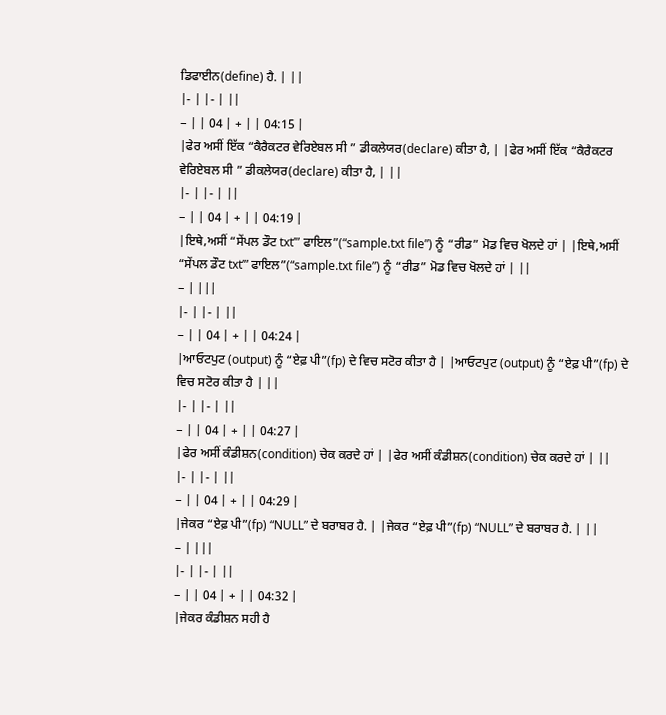ਡਿਫਾਈਨ(define) ਹੈ. | ||
|- | |- | ||
− | | 04 | + | | 04:15 |
|ਫੇਰ ਅਸੀਂ ਇੱਕ “ਕੈਰੈਕਟਰ ਵੇਰਿਏਬਲ ਸੀ ” ਡੀਕਲੇਯਰ(declare) ਕੀਤਾ ਹੈ, | |ਫੇਰ ਅਸੀਂ ਇੱਕ “ਕੈਰੈਕਟਰ ਵੇਰਿਏਬਲ ਸੀ ” ਡੀਕਲੇਯਰ(declare) ਕੀਤਾ ਹੈ, | ||
|- | |- | ||
− | | 04 | + | | 04:19 |
|ਇਥੇ,ਅਸੀਂ “ਸੇਂਪਲ ਡੌਟ txt’” ਫਾਇਲ”(“sample.txt file”) ਨੂੰ “ਰੀਡ” ਮੋਡ ਵਿਚ ਖੋਲਦੇ ਹਾਂ | |ਇਥੇ,ਅਸੀਂ “ਸੇਂਪਲ ਡੌਟ txt’” ਫਾਇਲ”(“sample.txt file”) ਨੂੰ “ਰੀਡ” ਮੋਡ ਵਿਚ ਖੋਲਦੇ ਹਾਂ | ||
− | |||
|- | |- | ||
− | | 04 | + | | 04:24 |
|ਆਓਟਪੁਟ (output) ਨੂੰ “ਏਫ਼ ਪੀ”(fp) ਦੇ ਵਿਚ ਸਟੋਰ ਕੀਤਾ ਹੈ | |ਆਓਟਪੁਟ (output) ਨੂੰ “ਏਫ਼ ਪੀ”(fp) ਦੇ ਵਿਚ ਸਟੋਰ ਕੀਤਾ ਹੈ | ||
|- | |- | ||
− | | 04 | + | | 04:27 |
|ਫੇਰ ਅਸੀਂ ਕੰਡੀਸ਼ਨ(condition) ਚੇਕ ਕਰਦੇ ਹਾਂ | |ਫੇਰ ਅਸੀਂ ਕੰਡੀਸ਼ਨ(condition) ਚੇਕ ਕਰਦੇ ਹਾਂ | ||
|- | |- | ||
− | | 04 | + | | 04:29 |
|ਜੇਕਰ “ਏਫ਼ ਪੀ”(fp) “NULL” ਦੇ ਬਰਾਬਰ ਹੈ. | |ਜੇਕਰ “ਏਫ਼ ਪੀ”(fp) “NULL” ਦੇ ਬਰਾਬਰ ਹੈ. | ||
− | |||
|- | |- | ||
− | | 04 | + | | 04:32 |
|ਜੇਕਰ ਕੰਡੀਸ਼ਨ ਸਹੀ ਹੈ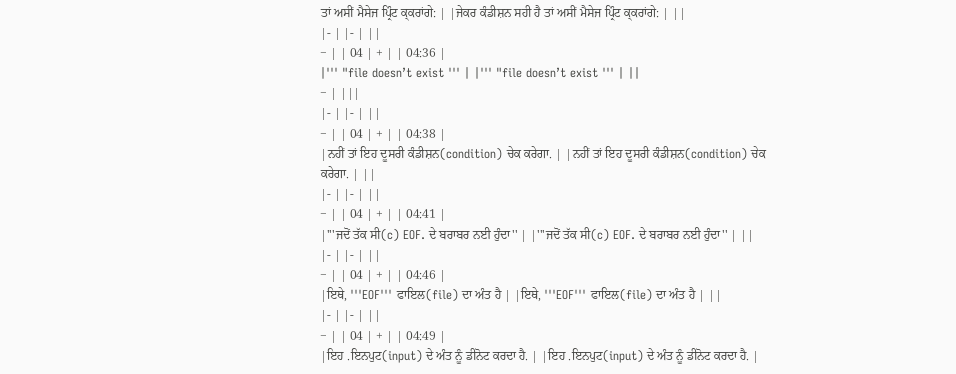ਤਾਂ ਅਸੀਂ ਮੈਸੇਜ ਪ੍ਰਿੰਟ ਕ੍ਕਰਾਂਗੇ: | |ਜੇਕਰ ਕੰਡੀਸ਼ਨ ਸਹੀ ਹੈ ਤਾਂ ਅਸੀਂ ਮੈਸੇਜ ਪ੍ਰਿੰਟ ਕ੍ਕਰਾਂਗੇ: | ||
|- | |- | ||
− | | 04 | + | | 04:36 |
|''' "file doesn’t exist ''' | |''' "file doesn’t exist ''' | ||
− | |||
|- | |- | ||
− | | 04 | + | | 04:38 |
|ਨਹੀਂ ਤਾਂ ਇਹ ਦੂਸਰੀ ਕੰਡੀਸ਼ਨ(condition) ਚੇਕ ਕਰੇਗਾ. | |ਨਹੀਂ ਤਾਂ ਇਹ ਦੂਸਰੀ ਕੰਡੀਸ਼ਨ(condition) ਚੇਕ ਕਰੇਗਾ. | ||
|- | |- | ||
− | | 04 | + | | 04:41 |
|'''ਜਦੋਂ ਤੱਕ ਸੀ(c) EOF. ਦੇ ਬਰਾਬਰ ਨਈ ਹੁੰਦਾ'' | |'''ਜਦੋਂ ਤੱਕ ਸੀ(c) EOF. ਦੇ ਬਰਾਬਰ ਨਈ ਹੁੰਦਾ'' | ||
|- | |- | ||
− | | 04 | + | | 04:46 |
|ਇਥੇ, '''EOF''' ਫਾਇਲ(file) ਦਾ ਅੰਤ ਹੈ | |ਇਥੇ, '''EOF''' ਫਾਇਲ(file) ਦਾ ਅੰਤ ਹੈ | ||
|- | |- | ||
− | | 04 | + | | 04:49 |
|ਇਹ .ਇਨਪੁਟ(input) ਦੇ ਅੰਤ ਨੂੰ ਡੀਨੋਟ ਕਰਦਾ ਹੈ. | |ਇਹ .ਇਨਪੁਟ(input) ਦੇ ਅੰਤ ਨੂੰ ਡੀਨੋਟ ਕਰਦਾ ਹੈ. |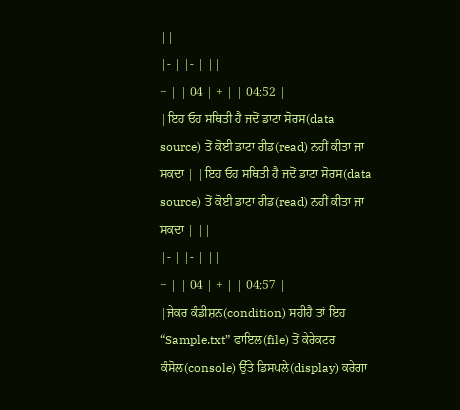||
|- | |- | ||
− | | 04 | + | | 04:52 |
|ਇਹ ਓਹ ਸਥਿਤੀ ਹੈ ਜਦੋਂ ਡਾਟਾ ਸੋਰਸ(data source) ਤੋਂ ਕੋਈ ਡਾਟਾ ਰੀਡ(read) ਨਹੀਂ ਕੀਤਾ ਜਾ ਸਕਦਾ | |ਇਹ ਓਹ ਸਥਿਤੀ ਹੈ ਜਦੋਂ ਡਾਟਾ ਸੋਰਸ(data source) ਤੋਂ ਕੋਈ ਡਾਟਾ ਰੀਡ(read) ਨਹੀਂ ਕੀਤਾ ਜਾ ਸਕਦਾ | ||
|- | |- | ||
− | | 04 | + | | 04:57 |
|ਜੇਕਰ ਕੰਡੀਸ਼ਨ(condition) ਸਹੀਹੈ ਤਾਂ ਇਹ “Sample.txt” ਫਾਇਲ(file) ਤੋਂ ਕੇਰੇਕਟਰ ਕੰਸੋਲ(console) ਉੱਤੇ ਡਿਸਪਲੇ(display) ਕਰੇਗਾ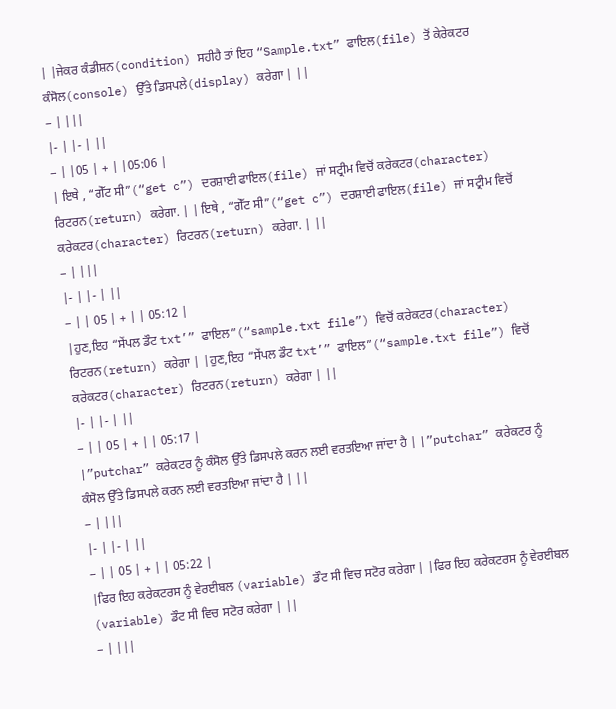| |ਜੇਕਰ ਕੰਡੀਸ਼ਨ(condition) ਸਹੀਹੈ ਤਾਂ ਇਹ “Sample.txt” ਫਾਇਲ(file) ਤੋਂ ਕੇਰੇਕਟਰ ਕੰਸੋਲ(console) ਉੱਤੇ ਡਿਸਪਲੇ(display) ਕਰੇਗਾ | ||
− | |||
|- | |- | ||
− | |05 | + | |05:06 |
| ਇਥੇ , “ਗੇੱਟ ਸੀ”(“get c”) ਦਰਸ਼ਾਈ ਫਾਇਲ(file) ਜਾਂ ਸਟ੍ਰੀਮ ਵਿਚੋਂ ਕਰੇਕਟਰ(character) ਰਿਟਰਨ(return) ਕਰੇਗਾ. | | ਇਥੇ , “ਗੇੱਟ ਸੀ”(“get c”) ਦਰਸ਼ਾਈ ਫਾਇਲ(file) ਜਾਂ ਸਟ੍ਰੀਮ ਵਿਚੋਂ ਕਰੇਕਟਰ(character) ਰਿਟਰਨ(return) ਕਰੇਗਾ. | ||
− | |||
|- | |- | ||
− | | 05 | + | | 05:12 |
|ਹੁਣ,ਇਹ “ਸੇਂਪਲ ਡੌਟ txt’” ਫਾਇਲ”(“sample.txt file”) ਵਿਚੋਂ ਕਰੇਕਟਰ(character) ਰਿਟਰਨ(return) ਕਰੇਗਾ | |ਹੁਣ,ਇਹ “ਸੇਂਪਲ ਡੌਟ txt’” ਫਾਇਲ”(“sample.txt file”) ਵਿਚੋਂ ਕਰੇਕਟਰ(character) ਰਿਟਰਨ(return) ਕਰੇਗਾ | ||
|- | |- | ||
− | | 05 | + | | 05:17 |
|”putchar” ਕਰੇਕਟਰ ਨੂੰ ਕੰਸੋਲ ਉੱਤੇ ਡਿਸਪਲੇ ਕਰਨ ਲਈ ਵਰਤਇਆ ਜਾਂਦਾ ਹੈ | |”putchar” ਕਰੇਕਟਰ ਨੂੰ ਕੰਸੋਲ ਉੱਤੇ ਡਿਸਪਲੇ ਕਰਨ ਲਈ ਵਰਤਇਆ ਜਾਂਦਾ ਹੈ | ||
− | |||
|- | |- | ||
− | | 05 | + | | 05:22 |
|ਫਿਰ ਇਹ ਕਰੇਕਟਰਸ ਨੂੰ ਵੇਰਈਬਲ (variable) ਡੌਟ ਸੀ ਵਿਚ ਸਟੋਰ ਕਰੇਗਾ | |ਫਿਰ ਇਹ ਕਰੇਕਟਰਸ ਨੂੰ ਵੇਰਈਬਲ (variable) ਡੌਟ ਸੀ ਵਿਚ ਸਟੋਰ ਕਰੇਗਾ | ||
− | |||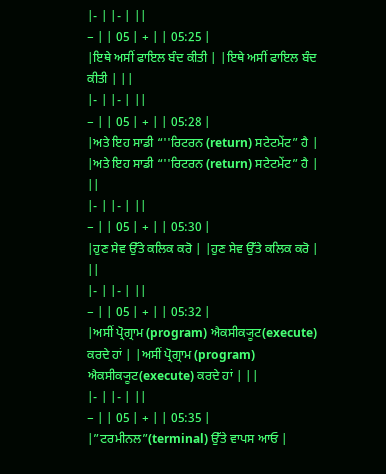|- | |- | ||
− | | 05 | + | | 05:25 |
|ਇਥੇ ਅਸੀਂ ਫਾਇਲ ਬੰਦ ਕੀਤੀ | |ਇਥੇ ਅਸੀਂ ਫਾਇਲ ਬੰਦ ਕੀਤੀ | ||
|- | |- | ||
− | | 05 | + | | 05:28 |
|ਅਤੇ ਇਹ ਸਾਡੀ “''ਰਿਟਰਨ (return) ਸਟੇਟਮੇਂਟ” ਹੈ | |ਅਤੇ ਇਹ ਸਾਡੀ “''ਰਿਟਰਨ (return) ਸਟੇਟਮੇਂਟ” ਹੈ | ||
|- | |- | ||
− | | 05 | + | | 05:30 |
|ਹੁਣ ਸੇਵ ਉੱਤੇ ਕਲਿਕ ਕਰੋ | |ਹੁਣ ਸੇਵ ਉੱਤੇ ਕਲਿਕ ਕਰੋ | ||
|- | |- | ||
− | | 05 | + | | 05:32 |
|ਅਸੀਂ ਪ੍ਰੋਗ੍ਰਾਮ (program) ਐਕਸੀਕ੍ਯੂਟ(execute) ਕਰਦੇ ਹਾਂ | |ਅਸੀਂ ਪ੍ਰੋਗ੍ਰਾਮ (program) ਐਕਸੀਕ੍ਯੂਟ(execute) ਕਰਦੇ ਹਾਂ | ||
|- | |- | ||
− | | 05 | + | | 05:35 |
|”ਟਰਮੀਨਲ”(terminal) ਉੱਤੇ ਵਾਪਸ ਆਓ |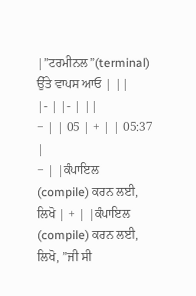|”ਟਰਮੀਨਲ”(terminal) ਉੱਤੇ ਵਾਪਸ ਆਓ | ||
|- | |- | ||
− | | 05 | + | | 05:37 |
− | |ਕੰਪਾਇਲ (compile) ਕਰਨ ਲਈ, ਲਿਖੋ | + | |ਕੰਪਾਇਲ (compile) ਕਰਨ ਲਈ, ਲਿਖੋ, ”ਜੀ ਸੀ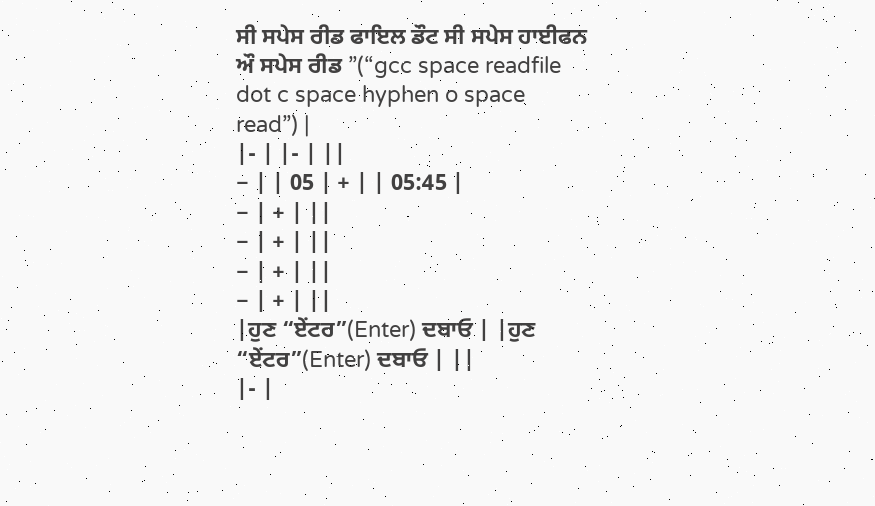ਸੀ ਸਪੇਸ ਰੀਡ ਫਾਇਲ ਡੌਟ ਸੀ ਸਪੇਸ ਹਾਈਫਨ ਔ ਸਪੇਸ ਰੀਡ ”(“gcc space readfile dot c space hyphen o space read”) |
|- | |- | ||
− | | 05 | + | | 05:45 |
− | + | ||
− | + | ||
− | + | ||
− | + | ||
|ਹੁਣ “ਏਂਟਰ”(Enter) ਦਬਾਓ | |ਹੁਣ “ਏਂਟਰ”(Enter) ਦਬਾਓ | ||
|- |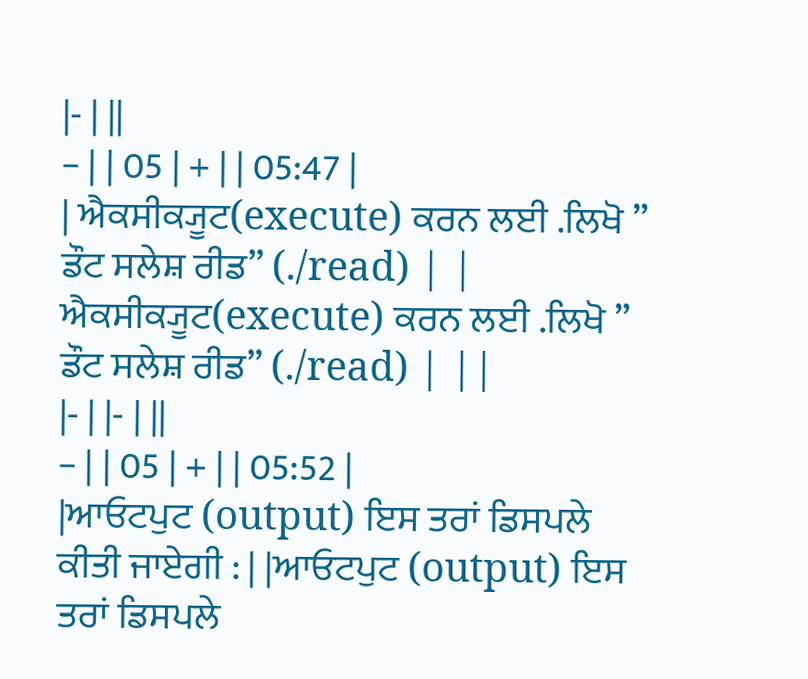|- | ||
− | | 05 | + | | 05:47 |
| ਐਕਸੀਕ੍ਯੂਟ(execute) ਕਰਨ ਲਈ .ਲਿਖੋ ” ਡੌਟ ਸਲੇਸ਼ ਰੀਡ” (./read) | | ਐਕਸੀਕ੍ਯੂਟ(execute) ਕਰਨ ਲਈ .ਲਿਖੋ ” ਡੌਟ ਸਲੇਸ਼ ਰੀਡ” (./read) | ||
|- | |- | ||
− | | 05 | + | | 05:52 |
|ਆਓਟਪੁਟ (output) ਇਸ ਤਰਾਂ ਡਿਸਪਲੇ ਕੀਤੀ ਜਾਏਗੀ : | |ਆਓਟਪੁਟ (output) ਇਸ ਤਰਾਂ ਡਿਸਪਲੇ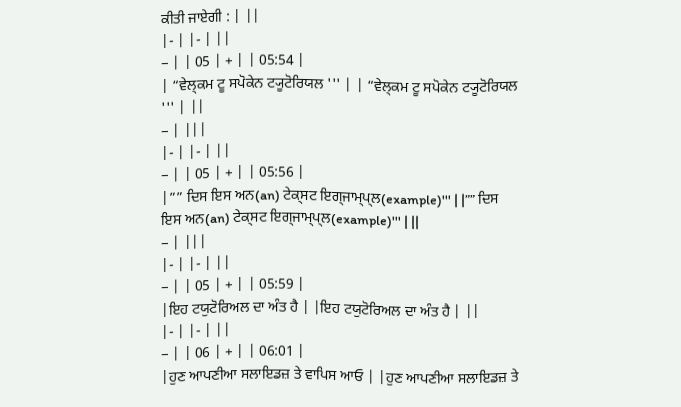ਕੀਤੀ ਜਾਏਗੀ : | ||
|- | |- | ||
− | | 05 | + | | 05:54 |
| “ਵੇਲ੍ਕਮ ਟੂ ਸਪੋਕੇਨ ਟ੍ਯੂਟੋਰਿਯਲ ''' | | “ਵੇਲ੍ਕਮ ਟੂ ਸਪੋਕੇਨ ਟ੍ਯੂਟੋਰਿਯਲ ''' | ||
− | |||
|- | |- | ||
− | | 05 | + | | 05:56 |
|”” ਦਿਸ ਇਸ ਅਨ(an) ਟੇਕ੍ਸਟ ਇਗ੍ਜਾਮ੍ਪ੍ਲ(example)''' | |”” ਦਿਸ ਇਸ ਅਨ(an) ਟੇਕ੍ਸਟ ਇਗ੍ਜਾਮ੍ਪ੍ਲ(example)''' | ||
− | |||
|- | |- | ||
− | | 05 | + | | 05:59 |
|ਇਹ ਟਯੁਟੋਰਿਅਲ ਦਾ ਅੰਤ ਹੈ | |ਇਹ ਟਯੁਟੋਰਿਅਲ ਦਾ ਅੰਤ ਹੈ | ||
|- | |- | ||
− | | 06 | + | | 06:01 |
|ਹੁਣ ਆਪਣੀਆ ਸਲਾਇਡਜ਼ ਤੇ ਵਾਪਿਸ ਆਓ | |ਹੁਣ ਆਪਣੀਆ ਸਲਾਇਡਜ਼ ਤੇ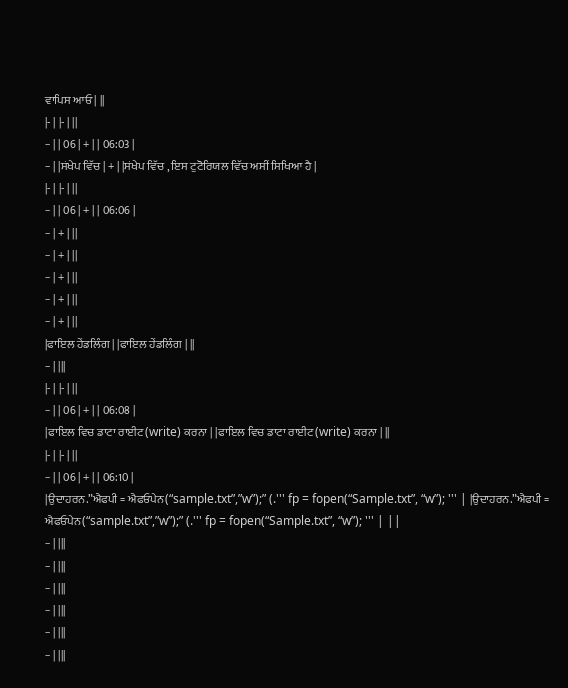ਵਾਪਿਸ ਆਓ | ||
|- | |- | ||
− | | 06 | + | | 06:03 |
− | |ਸਂਖੇਪ ਵਿੱਚ | + | |ਸਂਖੇਪ ਵਿੱਚ , ਇਸ ਟੁਟੋਰਿਯਲ ਵਿੱਚ ਅਸੀਂ ਸਿਖਿਆ ਹੈ |
|- | |- | ||
− | | 06 | + | | 06:06 |
− | + | ||
− | + | ||
− | + | ||
− | + | ||
− | + | ||
|ਫਾਇਲ ਹੇਂਡਲਿੰਗ | |ਫਾਇਲ ਹੇਂਡਲਿੰਗ | ||
− | |||
|- | |- | ||
− | | 06 | + | | 06:08 |
|ਫਾਇਲ ਵਿਚ ਡਾਟਾ ਰਾਈਟ(write) ਕਰਨਾ | |ਫਾਇਲ ਵਿਚ ਡਾਟਾ ਰਾਈਟ(write) ਕਰਨਾ | ||
|- | |- | ||
− | | 06 | + | | 06:10 |
|ਉਦਾਹਰਨ.”ਐਫਪੀ = ਐਫਓਪੇਨ(“sample.txt”,”w”);” (.''' fp = fopen(“Sample.txt”, “w”); ''' | |ਉਦਾਹਰਨ.”ਐਫਪੀ = ਐਫਓਪੇਨ(“sample.txt”,”w”);” (.''' fp = fopen(“Sample.txt”, “w”); ''' | ||
− | |||
− | |||
− | |||
− | |||
− | |||
− | |||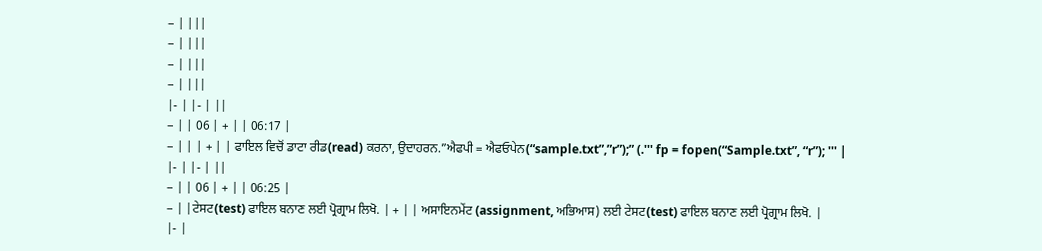− | |||
− | |||
− | |||
− | |||
|- | |- | ||
− | | 06 | + | | 06:17 |
− | | | + | | ਫਾਇਲ ਵਿਚੋਂ ਡਾਟਾ ਰੀਡ(read) ਕਰਨਾ, ਉਦਾਹਰਨ.”ਐਫਪੀ = ਐਫਓਪੇਨ(“sample.txt”,”r”);” (.''' fp = fopen(“Sample.txt”, “r”); ''' |
|- | |- | ||
− | | 06 | + | | 06:25 |
− | |ਟੇਸਟ(test) ਫਾਇਲ ਬਨਾਣ ਲਈ ਪ੍ਰੋਗ੍ਰਾਮ ਲਿਖੋ. | + | | ਅਸਾਇਨਮੇਂਟ (assignment, ਅਭਿਆਸ) ਲਈ ਟੇਸਟ(test) ਫਾਇਲ ਬਨਾਣ ਲਈ ਪ੍ਰੋਗ੍ਰਾਮ ਲਿਖੋ. |
|- |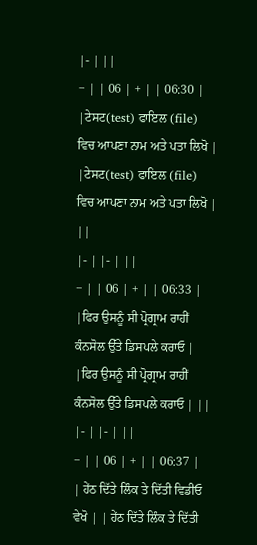|- | ||
− | | 06 | + | | 06:30 |
|ਟੇਸਟ(test) ਫਾਇਲ (file) ਵਿਚ ਆਪਣਾ ਨਾਮ ਅਤੇ ਪਤਾ ਲਿਖੋ | |ਟੇਸਟ(test) ਫਾਇਲ (file) ਵਿਚ ਆਪਣਾ ਨਾਮ ਅਤੇ ਪਤਾ ਲਿਖੋ | ||
|- | |- | ||
− | | 06 | + | | 06:33 |
|ਫਿਰ ਉਸਨੂੰ ਸੀ ਪ੍ਰੋਗ੍ਰਾਮ ਰਾਹੀਂ ਕੰਨਸੋਲ ਉੱਤੇ ਡਿਸਪਲੇ ਕਰਾਓ | |ਫਿਰ ਉਸਨੂੰ ਸੀ ਪ੍ਰੋਗ੍ਰਾਮ ਰਾਹੀਂ ਕੰਨਸੋਲ ਉੱਤੇ ਡਿਸਪਲੇ ਕਰਾਓ | ||
|- | |- | ||
− | | 06 | + | | 06:37 |
| ਹੇਂਠ ਦਿੱਤੇ ਲਿੰਕ ਤੇ ਦਿੱਤੀ ਵਿਡੀਓ ਵੇਖੋ | | ਹੇਂਠ ਦਿੱਤੇ ਲਿੰਕ ਤੇ ਦਿੱਤੀ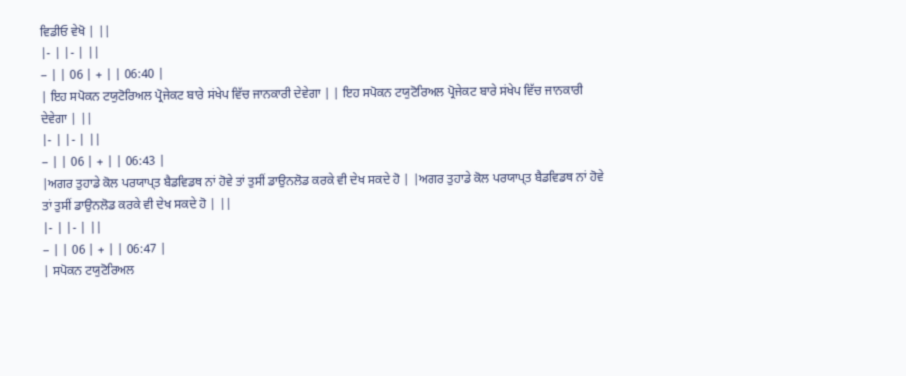ਵਿਡੀਓ ਵੇਖੋ | ||
|- | |- | ||
− | | 06 | + | | 06:40 |
| ਇਹ ਸਪੋਕਨ ਟਯੁਟੋਰਿਅਲ ਪ੍ਰੋਜੇਕਟ ਬਾਰੇ ਸਂਖੇਪ ਵਿੱਚ ਜਾਨਕਾਰੀ ਦੇਵੇਗਾ | | ਇਹ ਸਪੋਕਨ ਟਯੁਟੋਰਿਅਲ ਪ੍ਰੋਜੇਕਟ ਬਾਰੇ ਸਂਖੇਪ ਵਿੱਚ ਜਾਨਕਾਰੀ ਦੇਵੇਗਾ | ||
|- | |- | ||
− | | 06 | + | | 06:43 |
|ਅਗਰ ਤੁਹਾਡੇ ਕੋਲ ਪਰਯਾਪ੍ਤ ਬੈਡਵਿਡਥ ਨਾਂ ਹੋਵੇ ਤਾਂ ਤੁਸੀਂ ਡਾਉਨਲੋਡ ਕਰਕੇ ਵੀ ਦੇਖ ਸਕਦੇ ਹੋ | |ਅਗਰ ਤੁਹਾਡੇ ਕੋਲ ਪਰਯਾਪ੍ਤ ਬੈਡਵਿਡਥ ਨਾਂ ਹੋਵੇ ਤਾਂ ਤੁਸੀਂ ਡਾਉਨਲੋਡ ਕਰਕੇ ਵੀ ਦੇਖ ਸਕਦੇ ਹੋ | ||
|- | |- | ||
− | | 06 | + | | 06:47 |
| ਸਪੋਕਨ ਟਯੁਟੋਰਿਅਲ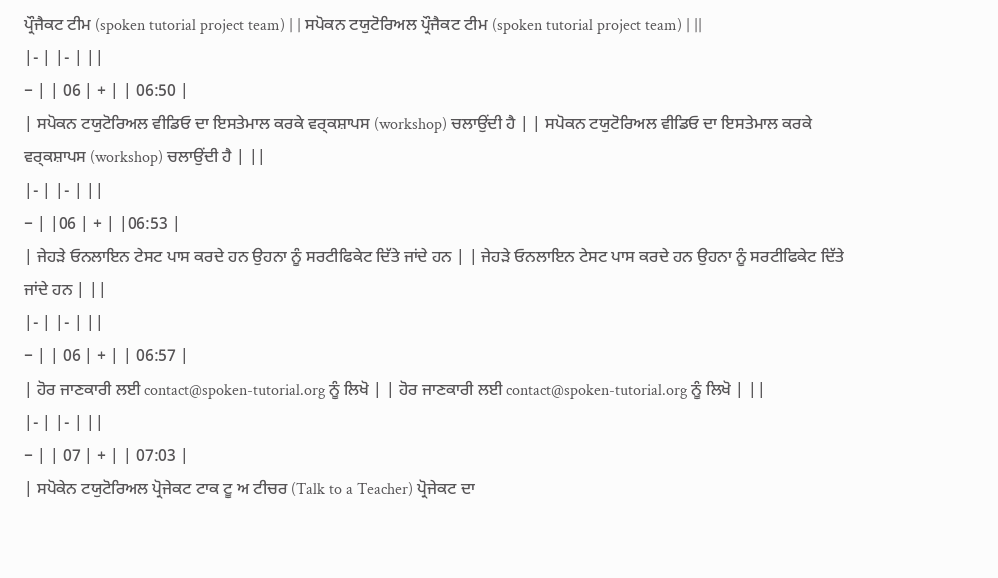ਪ੍ਰੌਜੈਕਟ ਟੀਮ (spoken tutorial project team) | | ਸਪੋਕਨ ਟਯੁਟੋਰਿਅਲ ਪ੍ਰੌਜੈਕਟ ਟੀਮ (spoken tutorial project team) | ||
|- | |- | ||
− | | 06 | + | | 06:50 |
| ਸਪੋਕਨ ਟਯੁਟੋਰਿਅਲ ਵੀਡਿਓ ਦਾ ਇਸਤੇਮਾਲ ਕਰਕੇ ਵਰ੍ਕਸ਼ਾਪਸ (workshop) ਚਲਾਉਂਦੀ ਹੈ | | ਸਪੋਕਨ ਟਯੁਟੋਰਿਅਲ ਵੀਡਿਓ ਦਾ ਇਸਤੇਮਾਲ ਕਰਕੇ ਵਰ੍ਕਸ਼ਾਪਸ (workshop) ਚਲਾਉਂਦੀ ਹੈ | ||
|- | |- | ||
− | |06 | + | |06:53 |
| ਜੇਹੜੇ ਓਨਲਾਇਨ ਟੇਸਟ ਪਾਸ ਕਰਦੇ ਹਨ ਉਹਨਾ ਨੂੰ ਸਰਟੀਫਿਕੇਟ ਦਿੱਤੇ ਜਾਂਦੇ ਹਨ | | ਜੇਹੜੇ ਓਨਲਾਇਨ ਟੇਸਟ ਪਾਸ ਕਰਦੇ ਹਨ ਉਹਨਾ ਨੂੰ ਸਰਟੀਫਿਕੇਟ ਦਿੱਤੇ ਜਾਂਦੇ ਹਨ | ||
|- | |- | ||
− | | 06 | + | | 06:57 |
| ਹੋਰ ਜਾਣਕਾਰੀ ਲਈ contact@spoken-tutorial.org ਨੂੰ ਲਿਖੋ | | ਹੋਰ ਜਾਣਕਾਰੀ ਲਈ contact@spoken-tutorial.org ਨੂੰ ਲਿਖੋ | ||
|- | |- | ||
− | | 07 | + | | 07:03 |
| ਸਪੋਕੇਨ ਟਯੁਟੋਰਿਅਲ ਪ੍ਰੋਜੇਕਟ ਟਾਕ ਟੂ ਅ ਟੀਚਰ (Talk to a Teacher) ਪ੍ਰੋਜੇਕਟ ਦਾ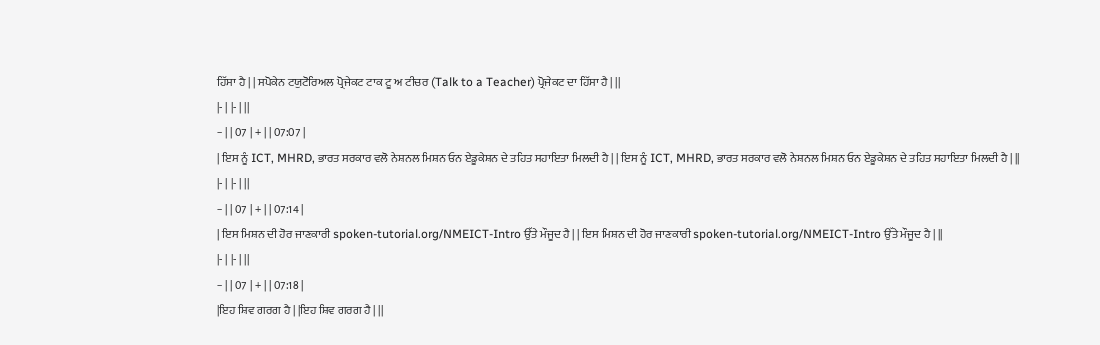ਹਿੱਸਾ ਹੈ | | ਸਪੋਕੇਨ ਟਯੁਟੋਰਿਅਲ ਪ੍ਰੋਜੇਕਟ ਟਾਕ ਟੂ ਅ ਟੀਚਰ (Talk to a Teacher) ਪ੍ਰੋਜੇਕਟ ਦਾ ਹਿੱਸਾ ਹੈ | ||
|- | |- | ||
− | | 07 | + | | 07:07 |
| ਇਸ ਨੂੰ ICT, MHRD, ਭਾਰਤ ਸਰਕਾਰ ਵਲੋ ਨੇਸ਼ਨਲ ਮਿਸ਼ਨ ਓਨ ਏਡੂਕੇਸ਼ਨ ਦੇ ਤਹਿਤ ਸਹਾਇਤਾ ਮਿਲਦੀ ਹੈ | | ਇਸ ਨੂੰ ICT, MHRD, ਭਾਰਤ ਸਰਕਾਰ ਵਲੋ ਨੇਸ਼ਨਲ ਮਿਸ਼ਨ ਓਨ ਏਡੂਕੇਸ਼ਨ ਦੇ ਤਹਿਤ ਸਹਾਇਤਾ ਮਿਲਦੀ ਹੈ | ||
|- | |- | ||
− | | 07 | + | | 07:14 |
| ਇਸ ਮਿਸ਼ਨ ਦੀ ਹੋਰ ਜਾਣਕਾਰੀ spoken-tutorial.org/NMEICT-Intro ਉੱਤੇ ਮੌਜੂਦ ਹੈ | | ਇਸ ਮਿਸ਼ਨ ਦੀ ਹੋਰ ਜਾਣਕਾਰੀ spoken-tutorial.org/NMEICT-Intro ਉੱਤੇ ਮੌਜੂਦ ਹੈ | ||
|- | |- | ||
− | | 07 | + | | 07:18 |
|ਇਹ ਸ਼ਿਵ ਗਰਗ ਹੈ | |ਇਹ ਸ਼ਿਵ ਗਰਗ ਹੈ | ||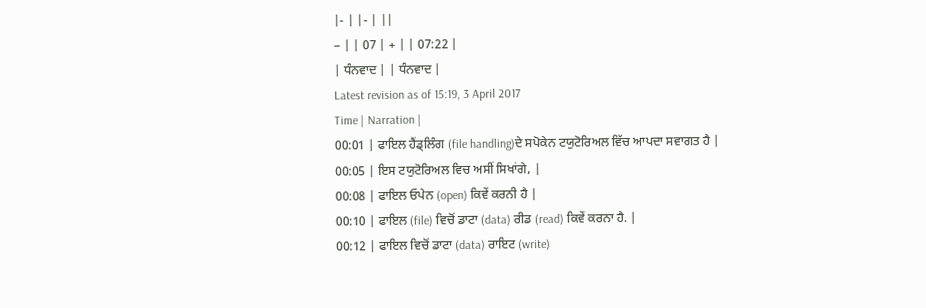|- | |- | ||
− | | 07 | + | | 07:22 |
| ਧੰਨਵਾਦ | | ਧੰਨਵਾਦ |
Latest revision as of 15:19, 3 April 2017
Time | Narration |
00:01 | ਫਾਇਲ ਹੈਂਡ੍ਲਿੰਗ (file handling)ਦੇ ਸਪੋਕੇਨ ਟਯੁਟੋਰਿਅਲ ਵਿੱਚ ਆਪਦਾ ਸਵਾਗਤ ਹੈ |
00:05 | ਇਸ ਟਯੁਟੋਰਿਅਲ ਵਿਚ ਅਸੀਂ ਸਿਖਾਂਗੇ, |
00:08 | ਫਾਇਲ ਓਪੇਨ (open) ਕਿਵੇਂ ਕਰਨੀ ਹੈ |
00:10 | ਫਾਇਲ (file) ਵਿਚੋਂ ਡਾਟਾ (data) ਰੀਡ (read) ਕਿਵੇਂ ਕਰਨਾ ਹੈ. |
00:12 | ਫਾਇਲ ਵਿਚੋਂ ਡਾਟਾ (data) ਰਾਇਟ (write)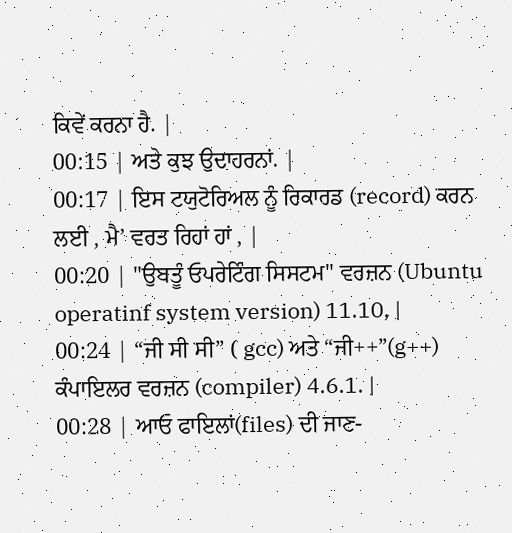ਕਿਵੇਂ ਕਰਨਾ ਹੈ. |
00:15 | ਅਤੇ ਕੁਝ ਉਦਾਹਰਨਾਂ. |
00:17 | ਇਸ ਟਯੁਟੋਰਿਅਲ ਨੂੰ ਰਿਕਾਰਡ (record) ਕਰਨ ਲਈ , ਮੈ’ ਵਰਤ ਰਿਹਾਂ ਹਾਂ , |
00:20 | "ਉਬਤੂੰ ਓਪਰੇਟਿੰਗ ਸਿਸਟਮ" ਵਰਜ਼ਨ (Ubuntu operatinf system version) 11.10, |
00:24 | “ਜੀ ਸੀ ਸੀ” ( gcc) ਅਤੇ “ਜੀ++”(g++) ਕੰਪਾਇਲਰ ਵਰਜ਼ਨ (compiler) 4.6.1. |
00:28 | ਆਓ ਫਾਇਲਾਂ(files) ਦੀ ਜਾਣ-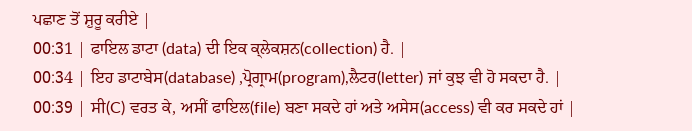ਪਛਾਣ ਤੋਂ ਸ਼ੁਰੂ ਕਰੀਏ |
00:31 | ਫਾਇਲ ਡਾਟਾ (data) ਦੀ ਇਕ ਕ੍ਲੇਕਸ਼ਨ(collection) ਹੈ. |
00:34 | ਇਹ ਡਾਟਾਬੇਸ(database) ,ਪ੍ਰੋਗ੍ਰਾਮ(program),ਲੈਟਰ(letter) ਜਾਂ ਕੁਝ ਵੀ ਹੋ ਸਕਦਾ ਹੈ. |
00:39 | ਸੀ(C) ਵਰਤ ਕੇ, ਅਸੀਂ ਫਾਇਲ(file) ਬਣਾ ਸਕਦੇ ਹਾਂ ਅਤੇ ਅਸੇਸ(access) ਵੀ ਕਰ ਸਕਦੇ ਹਾਂ |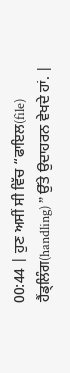00:44 | ਹੁਣ ਅਸੀਂ ਸੀ ਵਿੱਚ “ਫਾਇਲ(file) ਹੈਂਡ੍ਲਿੰਗ(handling) ” ਉੱਤੇ ਉਦਾਹਰਨ ਵੇਖਦੇ ਹਾਂ. |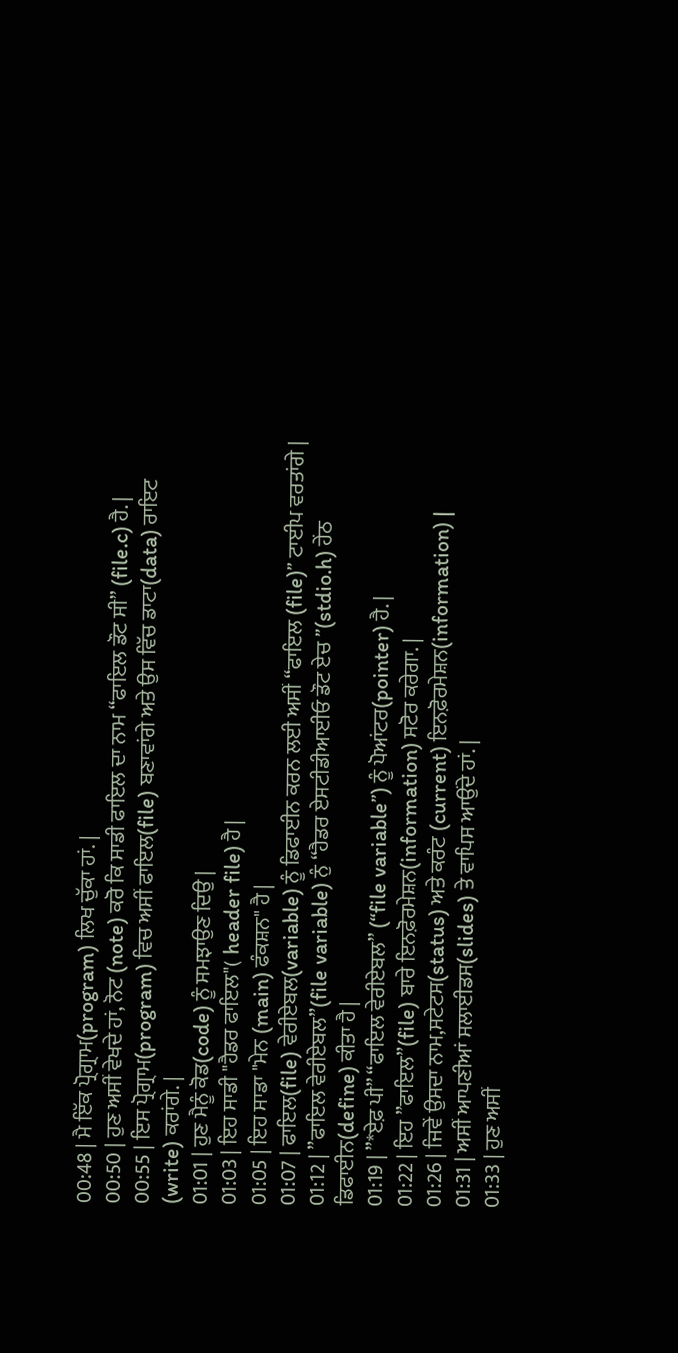00:48 | ਮੈ ਇੱਕ ਪ੍ਰੋਗ੍ਰਾਮ(program) ਲਿਖ ਚੁੱਕਾ ਹਾਂ. |
00:50 | ਹੁਣ ਅਸੀਂ ਵੇਖਦੇ ਹਾਂ, ਨੋਟ (note) ਕਰੋ ਕਿ ਸਾਡੀ ਫਾਇਲ ਦਾ ਨਾਮ “ਫਾਇਲ ਡੌਟ ਸੀ” (file.c) ਹੈ. |
00:55 | ਇਸ ਪ੍ਰੋਗ੍ਰਾਮ(program) ਵਿਚ ਅਸੀਂ ਫਾਇਲ(file) ਬਣਾਵਾਂਗੇ ਅਤੇ ਉਸ ਵਿੱਚ ਡਾਟਾ(data) ਰਾਇਟ (write) ਕਰਾਂਗੇ. |
01:01 | ਹੁਣ ਮੈਨੂੰ ਕੋਡ(code) ਨੂੰ ਸਮਝਾਉਣ ਦਿਉ |
01:03 | ਇਹ ਸਾਡੀ "ਹੈਡਰ ਫਾਇਲ"( header file) ਹੈ |
01:05 | ਇਹ ਸਾਡਾ "ਮੇਨ (main) ਫੰਕਸ਼ਨ" ਹੈ |
01:07 | ਫਾਇਲ(file) ਵੇਰੀਏਬਲ(variable) ਨੂੰ ਡਿਫਾਈਨ ਕਰਨ ਲਈ ਅਸੀਂ “ਫਾਇਲ (file)” ਟਾਈਪ ਵਰਤਾਂਗੇ |
01:12 | ”ਫਾਇਲ ਵੇਰੀਏਬਲ”(file variable) ਨੁੰ “ਹੈਡਰ ਏਸਟੀਡੀਆਈਓ ਡੌਟ ਏਚ ”(stdio.h) ਹੇਂਠ ਡਿਫਾਈਨ(define) ਕੀਤਾ ਹੈ |
01:19 | ”*ਏਫ਼ ਪੀ” “ਫਾਇਲ ਵੇਰੀਏਬਲ” (“file variable”) ਨੂੰ ਪੋਆਂਟਰ(pointer) ਹੈ. |
01:22 | ਇਹ ”ਫਾਇਲ”(file) ਬਾਰੇ ਇਨਫ਼ੋਰਮੇਸ਼ਨ(information) ਸਟੋਰ ਕਰੇਗਾ. |
01:26 | ਜਿਵੇਂ ਉਸਦਾ ਨਾਮ,ਸਟੇਟਸ(status) ਅਤੇ ਕਰੰਟ (current) ਇਨਫ਼ੋਰਮੇਸ਼ਨ(information) |
01:31 | ਅਸੀਂ ਆਪਣੀਆਂ ਸਲਾਈਡਸ(slides) ਤੇ ਵਾਪਿਸ ਆਉਂਦੇ ਹਾਂ. |
01:33 | ਹੁਣ ਅਸੀਂ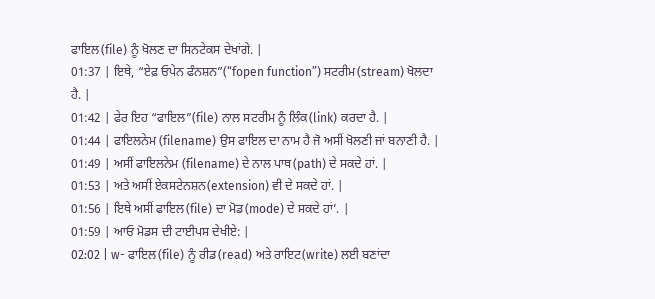ਫਾਇਲ(file) ਨੂੰ ਖੋਲਣ ਦਾ ਸਿਨਟੇਕਸ ਦੇਖਾਂਗੇ. |
01:37 | ਇਥੇ, “ਏਫ਼ ਓਪੇਨ ਫੰਨਸ਼ਨ”(“fopen function”) ਸਟਰੀਮ(stream) ਖੋਲਦਾ ਹੈ. |
01:42 | ਫੇਰ ਇਹ “ਫਾਇਲ”(file) ਨਾਲ ਸਟਰੀਮ ਨੂੰ ਲਿੰਕ(link) ਕਰਦਾ ਹੈ. |
01:44 | ਫਾਇਲਨੇਮ (filename) ਉਸ ਫਾਇਲ ਦਾ ਨਾਮ ਹੈ ਜੋ ਅਸੀਂ ਖੋਲਣੀ ਜਾਂ ਬਨਾਣੀ ਹੈ. |
01:49 | ਅਸੀਂ ਫਾਇਲਨੇਮ (filename) ਦੇ ਨਾਲ ਪਾਥ(path) ਦੇ ਸਕਦੇ ਹਾਂ. |
01:53 | ਅਤੇ ਅਸੀਂ ਏਕਸਟੇਨਸ਼ਨ(extension) ਵੀ ਦੇ ਸਕਦੇ ਹਾਂ. |
01:56 | ਇਥੇ ਅਸੀਂ ਫਾਇਲ(file) ਦਾ ਮੋਡ(mode) ਦੇ ਸਕਦੇ ਹਾਂ’. |
01:59 | ਆਓ ਮੋਡਸ ਦੀ ਟਾਈਪਸ ਦੇਖੀਏ: |
02:02 | w- ਫਾਇਲ(file) ਨੂੰ ਰੀਡ(read) ਅਤੇ ਰਾਇਟ(write) ਲਈ ਬਣਾਂਦਾ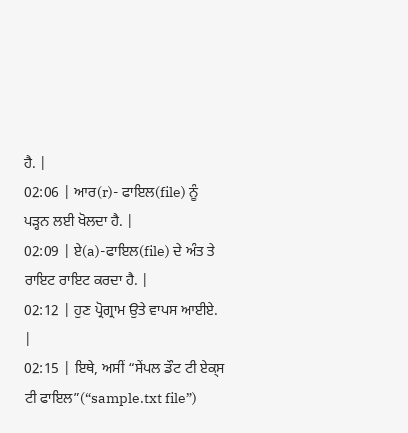ਹੈ. |
02:06 | ਆਰ(r)- ਫਾਇਲ(file) ਨੂੰ ਪੜ੍ਹਨ ਲਈ ਖੋਲਦਾ ਹੈ. |
02:09 | ਏ(a)-ਫਾਇਲ(file) ਦੇ ਅੰਤ ਤੇ ਰਾਇਟ ਰਾਇਟ ਕਰਦਾ ਹੈ. |
02:12 | ਹੁਣ ਪ੍ਰੋਗ੍ਰਾਮ ਉਤੇ ਵਾਪਸ ਆਈਏ. |
02:15 | ਇਥੇ, ਅਸੀਂ “ਸੇਂਪਲ ਡੌਟ ਟੀ ਏਕ੍ਸ ਟੀ ਫਾਇਲ”(“sample.txt file”)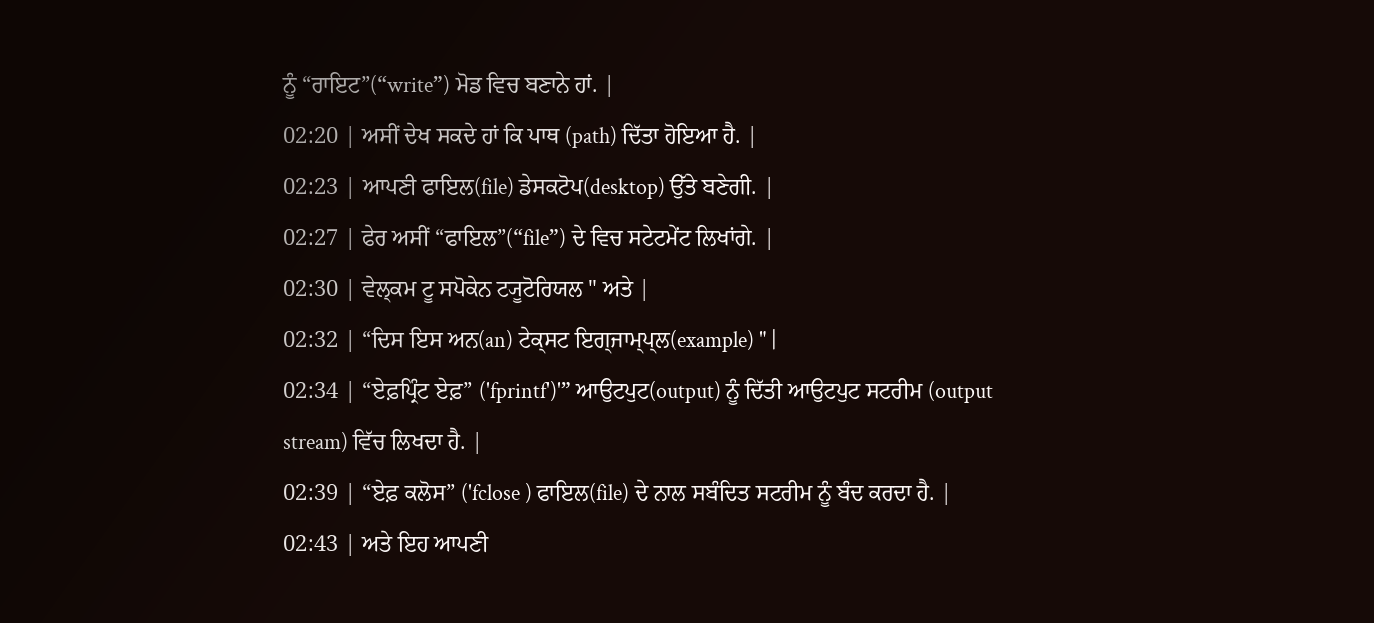ਨੂੰ “ਰਾਇਟ”(“write”) ਮੋਡ ਵਿਚ ਬਣਾਨੇ ਹਾਂ. |
02:20 | ਅਸੀਂ ਦੇਖ ਸਕਦੇ ਹਾਂ ਕਿ ਪਾਥ (path) ਦਿੱਤਾ ਹੋਇਆ ਹੈ. |
02:23 | ਆਪਣੀ ਫਾਇਲ(file) ਡੇਸਕਟੋਪ(desktop) ਉੱਤੇ ਬਣੇਗੀ. |
02:27 | ਫੇਰ ਅਸੀਂ “ਫਾਇਲ”(“file”) ਦੇ ਵਿਚ ਸਟੇਟਮੇਂਟ ਲਿਖਾਂਗੇ. |
02:30 | ਵੇਲ੍ਕਮ ਟੂ ਸਪੋਕੇਨ ਟ੍ਯੂਟੋਰਿਯਲ " ਅਤੇ |
02:32 | “ਦਿਸ ਇਸ ਅਨ(an) ਟੇਕ੍ਸਟ ਇਗ੍ਜਾਮ੍ਪ੍ਲ(example) " |
02:34 | “ਏਫ਼ਪ੍ਰਿੰਟ ਏਫ਼” ('fprintf')'” ਆਉਟਪੁਟ(output) ਨੂੰ ਦਿੱਤੀ ਆਉਟਪੁਟ ਸਟਰੀਮ (output stream) ਵਿੱਚ ਲਿਖਦਾ ਹੈ. |
02:39 | “ਏਫ਼ ਕਲੋਸ” ('fclose ) ਫਾਇਲ(file) ਦੇ ਨਾਲ ਸਬੰਦਿਤ ਸਟਰੀਮ ਨੂੰ ਬੰਦ ਕਰਦਾ ਹੈ. |
02:43 | ਅਤੇ ਇਹ ਆਪਣੀ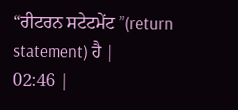“ਰੀਟਰਨ ਸਟੇਟਮੇਂਟ ”(return statement) ਹੈ |
02:46 |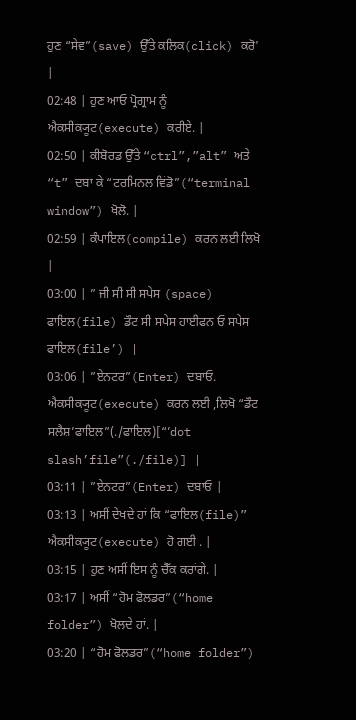ਹੁਣ “ਸੇਵ”(save) ਉੱਤੇ ਕਲਿਕ(click) ਕਰੋ' |
02:48 | ਹੁਣ ਆਓ ਪ੍ਰੋਗ੍ਰਾਮ ਨੂੰ ਐਕਸੀਕ੍ਯੂਟ(execute) ਕਰੀਏ. |
02:50 | ਕੀਬੋਰਡ ਉੱਤੇ “ctrl”,”alt” ਅਤੇ “t” ਦਬਾ ਕੇ “ਟਰਮਿਨਲ ਵਿਂਡੋ”(“terminal window”) ਖੋਲੋ. |
02:59 | ਕੰਪਾਇਲ(compile) ਕਰਨ ਲਈ ਲਿਖੋ |
03:00 | ” ਜੀ ਸੀ ਸੀ ਸਪੇਸ (space) ਫਾਇਲ(file) ਡੌਟ ਸੀ ਸਪੇਸ ਹਾਈਫਨ ਓ ਸਪੇਸ ਫਾਇਲ(file’) |
03:06 | ”ਏਨਟਰ”(Enter) ਦਬਾਓ. ਐਕਸੀਕ੍ਯੂਟ(execute) ਕਰਨ ਲਈ ,ਲਿਖੋ “ਡੌਟ ਸਲੈਸ਼’ਫਾਇਲ”(./ਫਾਇਲ)[“’dot slash’file”(./file)] |
03:11 | ”ਏਨਟਰ”(Enter) ਦਬਾਓ |
03:13 | ਅਸੀਂ ਦੇਖਦੇ ਹਾਂ ਕਿ “ਫਾਇਲ(file)” ਐਕਸੀਕ੍ਯੂਟ(execute) ਹੋ ਗਈ . |
03:15 | ਹੁਣ ਅਸੀਂ ਇਸ ਨੂੰ ਚੈੱਕ ਕਰਾਂਗੇ. |
03:17 | ਅਸੀਂ “ਹੋਮ ਫੋਲਡਰ”(“home folder”) ਖੋਲਦੇ ਹਾਂ. |
03:20 | “ਹੋਮ ਫੋਲਡਰ”(“home folder”)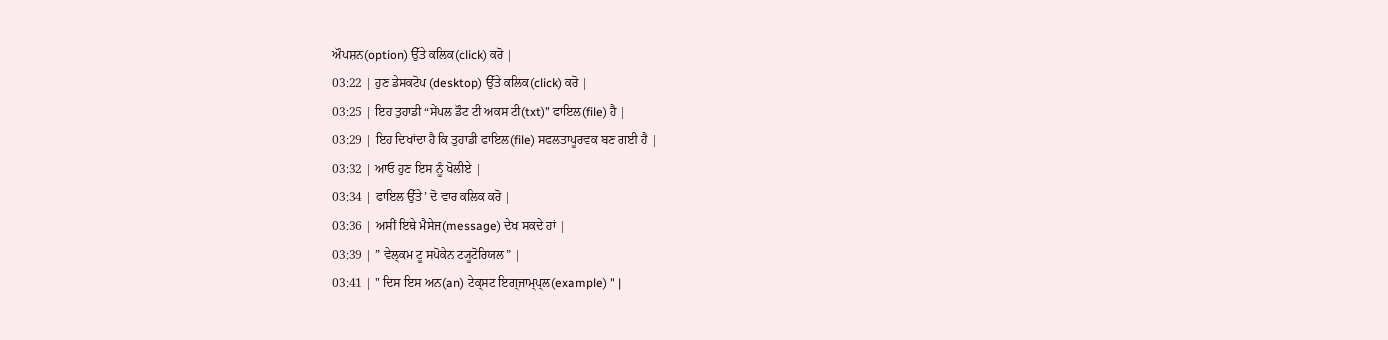ਔਪਸ਼ਨ(option) ਉੱਤੇ ਕਲਿਕ(click) ਕਰੋ |
03:22 | ਹੁਣ ਡੇਸਕਟੋਪ (desktop) ਉੱਤੇ ਕਲਿਕ(click) ਕਰੋ |
03:25 | ਇਹ ਤੁਹਾਡੀ “ਸੇਂਪਲ ਡੌਟ ਟੀ ਅਕਸ ਟੀ(txt)” ਫਾਇਲ(file) ਹੈ |
03:29 | ਇਹ ਦਿਖਾਂਦਾ ਹੈ ਕਿ ਤੁਹਾਡੀ ਫਾਇਲ(file) ਸਫਲਤਾਪੂਰਵਕ ਬਣ ਗਈ ਹੈ |
03:32 | ਆਓ ਹੁਣ ਇਸ ਨੂੰ ਖੋਲੀਏ |
03:34 | ਫਾਇਲ ਉੱਤੇ’ ਦੋ ਵਾਰ ਕਲਿਕ ਕਰੋ |
03:36 | ਅਸੀਂ ਇਥੇ ਮੈਸੇਜ(message) ਦੇਖ ਸਕਦੇ ਹਾਂ |
03:39 | ” ਵੇਲ੍ਕਮ ਟੂ ਸਪੋਕੇਨ ਟ੍ਯੂਟੋਰਿਯਲ” |
03:41 | " ਦਿਸ ਇਸ ਅਨ(an) ਟੇਕ੍ਸਟ ਇਗ੍ਜਾਮ੍ਪ੍ਲ(example) " |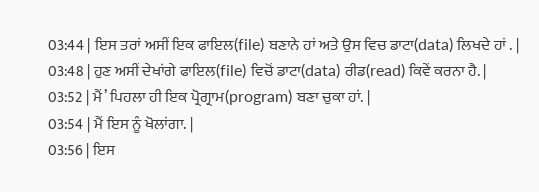03:44 | ਇਸ ਤਰਾਂ ਅਸੀਂ ਇਕ ਫਾਇਲ(file) ਬਣਾਨੇ ਹਾਂ ਅਤੇ ਉਸ ਵਿਚ ਡਾਟਾ(data) ਲਿਖਦੇ ਹਾਂ . |
03:48 | ਹੁਣ ਅਸੀਂ ਦੇਖਾਂਗੇ ਫਾਇਲ(file) ਵਿਚੋਂ ਡਾਟਾ(data) ਰੀਡ(read) ਕਿਵੇਂ ਕਰਨਾ ਹੈ. |
03:52 | ਮੈਂ’ ਪਿਹਲਾ ਹੀ ਇਕ ਪ੍ਰੋਗ੍ਰਾਮ(program) ਬਣਾ ਚੁਕਾ ਹਾਂ. |
03:54 | ਮੈਂ ਇਸ ਨੂੰ ਖੋਲਾਂਗਾ. |
03:56 | ਇਸ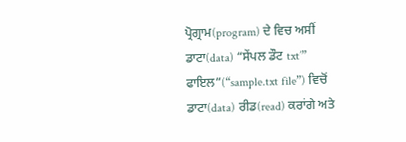ਪ੍ਰੋਗ੍ਰਾਮ(program) ਦੇ ਵਿਚ ਅਸੀਂ ਡਾਟਾ(data) “ਸੇਂਪਲ ਡੌਟ txt’” ਫਾਇਲ”(“sample.txt file”) ਵਿਚੋਂ ਡਾਟਾ(data) ਰੀਡ(read) ਕਰਾਂਗੇ ਅਤੇ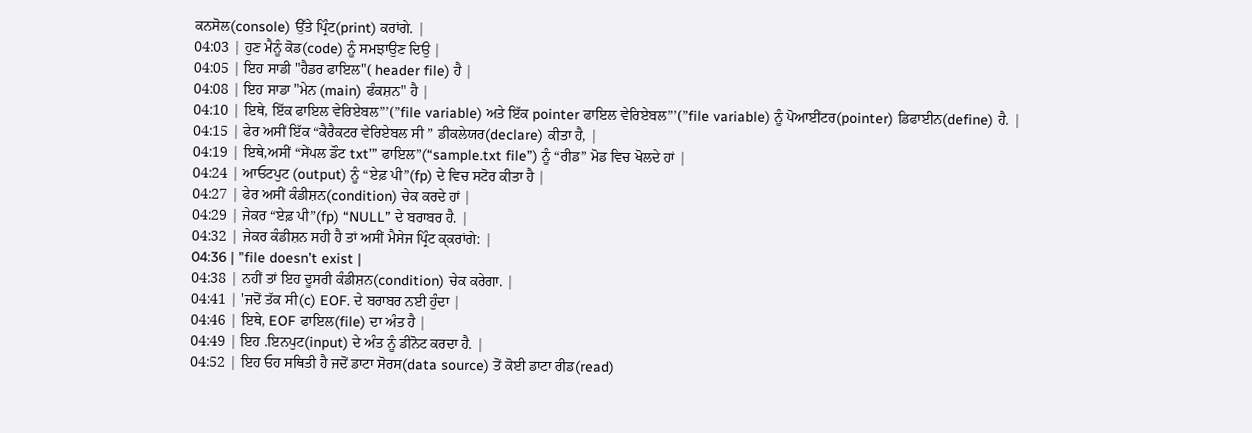ਕਨਸੋਲ(console) ਉੱਤੇ ਪ੍ਰਿੰਟ(print) ਕਰਾਂਗੇ. |
04:03 | ਹੁਣ ਮੈਨੂੰ ਕੋਡ(code) ਨੂੰ ਸਮਝਾਉਣ ਦਿਉ |
04:05 | ਇਹ ਸਾਡੀ "ਹੈਡਰ ਫਾਇਲ"( header file) ਹੈ |
04:08 | ਇਹ ਸਾਡਾ "ਮੇਨ (main) ਫੰਕਸ਼ਨ" ਹੈ |
04:10 | ਇਥੇ, ਇੱਕ ਫਾਇਲ ਵੇਰਿਏਬਲ”’(”file variable) ਅਤੇ ਇੱਕ pointer ਫਾਇਲ ਵੇਰਿਏਬਲ”’(”file variable) ਨੂੰ ਪੋਆਈਂਟਰ(pointer) ਡਿਫਾਈਨ(define) ਹੈ. |
04:15 | ਫੇਰ ਅਸੀਂ ਇੱਕ “ਕੈਰੈਕਟਰ ਵੇਰਿਏਬਲ ਸੀ ” ਡੀਕਲੇਯਰ(declare) ਕੀਤਾ ਹੈ, |
04:19 | ਇਥੇ,ਅਸੀਂ “ਸੇਂਪਲ ਡੌਟ txt’” ਫਾਇਲ”(“sample.txt file”) ਨੂੰ “ਰੀਡ” ਮੋਡ ਵਿਚ ਖੋਲਦੇ ਹਾਂ |
04:24 | ਆਓਟਪੁਟ (output) ਨੂੰ “ਏਫ਼ ਪੀ”(fp) ਦੇ ਵਿਚ ਸਟੋਰ ਕੀਤਾ ਹੈ |
04:27 | ਫੇਰ ਅਸੀਂ ਕੰਡੀਸ਼ਨ(condition) ਚੇਕ ਕਰਦੇ ਹਾਂ |
04:29 | ਜੇਕਰ “ਏਫ਼ ਪੀ”(fp) “NULL” ਦੇ ਬਰਾਬਰ ਹੈ. |
04:32 | ਜੇਕਰ ਕੰਡੀਸ਼ਨ ਸਹੀ ਹੈ ਤਾਂ ਅਸੀਂ ਮੈਸੇਜ ਪ੍ਰਿੰਟ ਕ੍ਕਰਾਂਗੇ: |
04:36 | "file doesn’t exist |
04:38 | ਨਹੀਂ ਤਾਂ ਇਹ ਦੂਸਰੀ ਕੰਡੀਸ਼ਨ(condition) ਚੇਕ ਕਰੇਗਾ. |
04:41 | 'ਜਦੋਂ ਤੱਕ ਸੀ(c) EOF. ਦੇ ਬਰਾਬਰ ਨਈ ਹੁੰਦਾ |
04:46 | ਇਥੇ, EOF ਫਾਇਲ(file) ਦਾ ਅੰਤ ਹੈ |
04:49 | ਇਹ .ਇਨਪੁਟ(input) ਦੇ ਅੰਤ ਨੂੰ ਡੀਨੋਟ ਕਰਦਾ ਹੈ. |
04:52 | ਇਹ ਓਹ ਸਥਿਤੀ ਹੈ ਜਦੋਂ ਡਾਟਾ ਸੋਰਸ(data source) ਤੋਂ ਕੋਈ ਡਾਟਾ ਰੀਡ(read)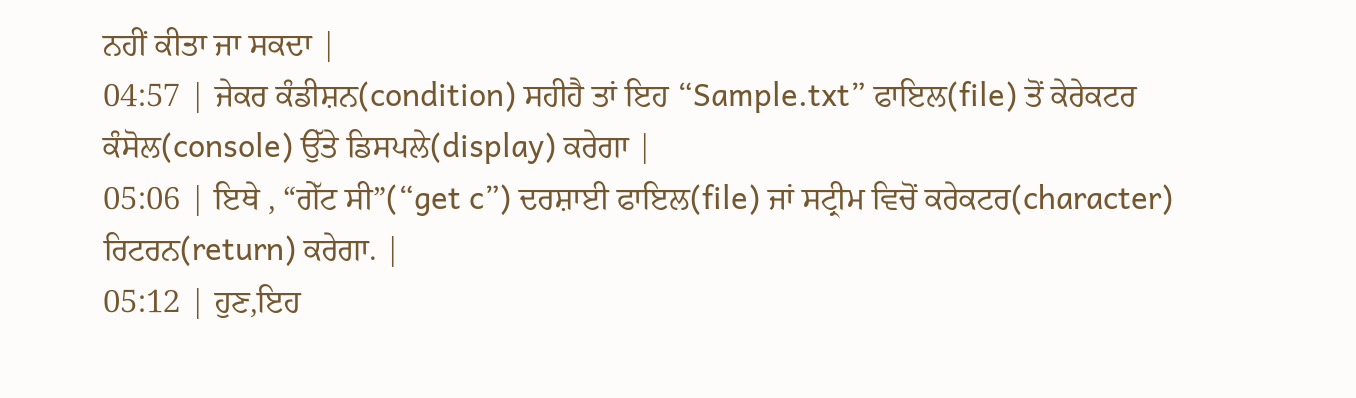ਨਹੀਂ ਕੀਤਾ ਜਾ ਸਕਦਾ |
04:57 | ਜੇਕਰ ਕੰਡੀਸ਼ਨ(condition) ਸਹੀਹੈ ਤਾਂ ਇਹ “Sample.txt” ਫਾਇਲ(file) ਤੋਂ ਕੇਰੇਕਟਰ ਕੰਸੋਲ(console) ਉੱਤੇ ਡਿਸਪਲੇ(display) ਕਰੇਗਾ |
05:06 | ਇਥੇ , “ਗੇੱਟ ਸੀ”(“get c”) ਦਰਸ਼ਾਈ ਫਾਇਲ(file) ਜਾਂ ਸਟ੍ਰੀਮ ਵਿਚੋਂ ਕਰੇਕਟਰ(character) ਰਿਟਰਨ(return) ਕਰੇਗਾ. |
05:12 | ਹੁਣ,ਇਹ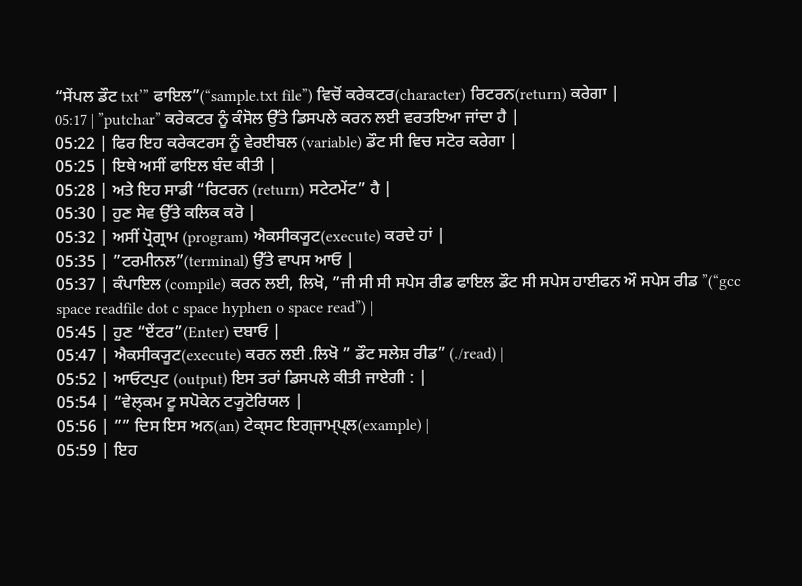“ਸੇਂਪਲ ਡੌਟ txt’” ਫਾਇਲ”(“sample.txt file”) ਵਿਚੋਂ ਕਰੇਕਟਰ(character) ਰਿਟਰਨ(return) ਕਰੇਗਾ |
05:17 | ”putchar” ਕਰੇਕਟਰ ਨੂੰ ਕੰਸੋਲ ਉੱਤੇ ਡਿਸਪਲੇ ਕਰਨ ਲਈ ਵਰਤਇਆ ਜਾਂਦਾ ਹੈ |
05:22 | ਫਿਰ ਇਹ ਕਰੇਕਟਰਸ ਨੂੰ ਵੇਰਈਬਲ (variable) ਡੌਟ ਸੀ ਵਿਚ ਸਟੋਰ ਕਰੇਗਾ |
05:25 | ਇਥੇ ਅਸੀਂ ਫਾਇਲ ਬੰਦ ਕੀਤੀ |
05:28 | ਅਤੇ ਇਹ ਸਾਡੀ “ਰਿਟਰਨ (return) ਸਟੇਟਮੇਂਟ” ਹੈ |
05:30 | ਹੁਣ ਸੇਵ ਉੱਤੇ ਕਲਿਕ ਕਰੋ |
05:32 | ਅਸੀਂ ਪ੍ਰੋਗ੍ਰਾਮ (program) ਐਕਸੀਕ੍ਯੂਟ(execute) ਕਰਦੇ ਹਾਂ |
05:35 | ”ਟਰਮੀਨਲ”(terminal) ਉੱਤੇ ਵਾਪਸ ਆਓ |
05:37 | ਕੰਪਾਇਲ (compile) ਕਰਨ ਲਈ, ਲਿਖੋ, ”ਜੀ ਸੀ ਸੀ ਸਪੇਸ ਰੀਡ ਫਾਇਲ ਡੌਟ ਸੀ ਸਪੇਸ ਹਾਈਫਨ ਔ ਸਪੇਸ ਰੀਡ ”(“gcc space readfile dot c space hyphen o space read”) |
05:45 | ਹੁਣ “ਏਂਟਰ”(Enter) ਦਬਾਓ |
05:47 | ਐਕਸੀਕ੍ਯੂਟ(execute) ਕਰਨ ਲਈ .ਲਿਖੋ ” ਡੌਟ ਸਲੇਸ਼ ਰੀਡ” (./read) |
05:52 | ਆਓਟਪੁਟ (output) ਇਸ ਤਰਾਂ ਡਿਸਪਲੇ ਕੀਤੀ ਜਾਏਗੀ : |
05:54 | “ਵੇਲ੍ਕਮ ਟੂ ਸਪੋਕੇਨ ਟ੍ਯੂਟੋਰਿਯਲ |
05:56 | ”” ਦਿਸ ਇਸ ਅਨ(an) ਟੇਕ੍ਸਟ ਇਗ੍ਜਾਮ੍ਪ੍ਲ(example) |
05:59 | ਇਹ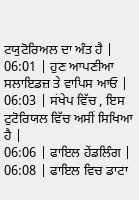ਟਯੁਟੋਰਿਅਲ ਦਾ ਅੰਤ ਹੈ |
06:01 | ਹੁਣ ਆਪਣੀਆ ਸਲਾਇਡਜ਼ ਤੇ ਵਾਪਿਸ ਆਓ |
06:03 | ਸਂਖੇਪ ਵਿੱਚ , ਇਸ ਟੁਟੋਰਿਯਲ ਵਿੱਚ ਅਸੀਂ ਸਿਖਿਆ ਹੈ |
06:06 | ਫਾਇਲ ਹੇਂਡਲਿੰਗ |
06:08 | ਫਾਇਲ ਵਿਚ ਡਾਟਾ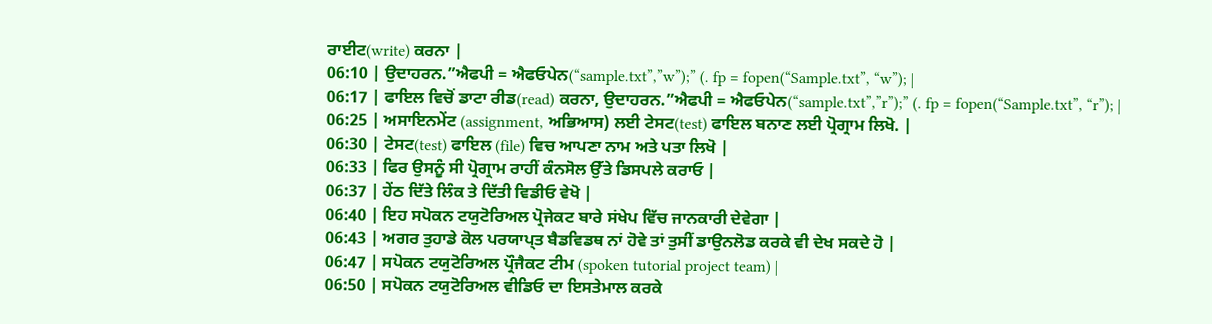ਰਾਈਟ(write) ਕਰਨਾ |
06:10 | ਉਦਾਹਰਨ.”ਐਫਪੀ = ਐਫਓਪੇਨ(“sample.txt”,”w”);” (. fp = fopen(“Sample.txt”, “w”); |
06:17 | ਫਾਇਲ ਵਿਚੋਂ ਡਾਟਾ ਰੀਡ(read) ਕਰਨਾ, ਉਦਾਹਰਨ.”ਐਫਪੀ = ਐਫਓਪੇਨ(“sample.txt”,”r”);” (. fp = fopen(“Sample.txt”, “r”); |
06:25 | ਅਸਾਇਨਮੇਂਟ (assignment, ਅਭਿਆਸ) ਲਈ ਟੇਸਟ(test) ਫਾਇਲ ਬਨਾਣ ਲਈ ਪ੍ਰੋਗ੍ਰਾਮ ਲਿਖੋ. |
06:30 | ਟੇਸਟ(test) ਫਾਇਲ (file) ਵਿਚ ਆਪਣਾ ਨਾਮ ਅਤੇ ਪਤਾ ਲਿਖੋ |
06:33 | ਫਿਰ ਉਸਨੂੰ ਸੀ ਪ੍ਰੋਗ੍ਰਾਮ ਰਾਹੀਂ ਕੰਨਸੋਲ ਉੱਤੇ ਡਿਸਪਲੇ ਕਰਾਓ |
06:37 | ਹੇਂਠ ਦਿੱਤੇ ਲਿੰਕ ਤੇ ਦਿੱਤੀ ਵਿਡੀਓ ਵੇਖੋ |
06:40 | ਇਹ ਸਪੋਕਨ ਟਯੁਟੋਰਿਅਲ ਪ੍ਰੋਜੇਕਟ ਬਾਰੇ ਸਂਖੇਪ ਵਿੱਚ ਜਾਨਕਾਰੀ ਦੇਵੇਗਾ |
06:43 | ਅਗਰ ਤੁਹਾਡੇ ਕੋਲ ਪਰਯਾਪ੍ਤ ਬੈਡਵਿਡਥ ਨਾਂ ਹੋਵੇ ਤਾਂ ਤੁਸੀਂ ਡਾਉਨਲੋਡ ਕਰਕੇ ਵੀ ਦੇਖ ਸਕਦੇ ਹੋ |
06:47 | ਸਪੋਕਨ ਟਯੁਟੋਰਿਅਲ ਪ੍ਰੌਜੈਕਟ ਟੀਮ (spoken tutorial project team) |
06:50 | ਸਪੋਕਨ ਟਯੁਟੋਰਿਅਲ ਵੀਡਿਓ ਦਾ ਇਸਤੇਮਾਲ ਕਰਕੇ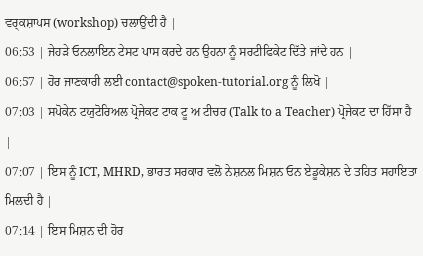ਵਰ੍ਕਸ਼ਾਪਸ (workshop) ਚਲਾਉਂਦੀ ਹੈ |
06:53 | ਜੇਹੜੇ ਓਨਲਾਇਨ ਟੇਸਟ ਪਾਸ ਕਰਦੇ ਹਨ ਉਹਨਾ ਨੂੰ ਸਰਟੀਫਿਕੇਟ ਦਿੱਤੇ ਜਾਂਦੇ ਹਨ |
06:57 | ਹੋਰ ਜਾਣਕਾਰੀ ਲਈ contact@spoken-tutorial.org ਨੂੰ ਲਿਖੋ |
07:03 | ਸਪੋਕੇਨ ਟਯੁਟੋਰਿਅਲ ਪ੍ਰੋਜੇਕਟ ਟਾਕ ਟੂ ਅ ਟੀਚਰ (Talk to a Teacher) ਪ੍ਰੋਜੇਕਟ ਦਾ ਹਿੱਸਾ ਹੈ |
07:07 | ਇਸ ਨੂੰ ICT, MHRD, ਭਾਰਤ ਸਰਕਾਰ ਵਲੋ ਨੇਸ਼ਨਲ ਮਿਸ਼ਨ ਓਨ ਏਡੂਕੇਸ਼ਨ ਦੇ ਤਹਿਤ ਸਹਾਇਤਾ ਮਿਲਦੀ ਹੈ |
07:14 | ਇਸ ਮਿਸ਼ਨ ਦੀ ਹੋਰ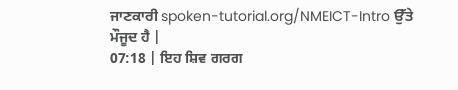ਜਾਣਕਾਰੀ spoken-tutorial.org/NMEICT-Intro ਉੱਤੇ ਮੌਜੂਦ ਹੈ |
07:18 | ਇਹ ਸ਼ਿਵ ਗਰਗ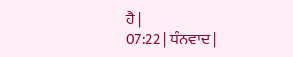ਹੈ |
07:22 | ਧੰਨਵਾਦ |